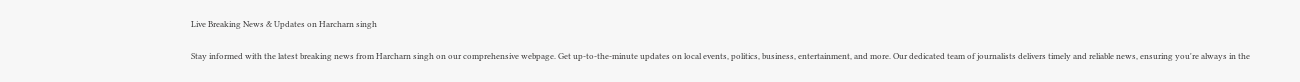Live Breaking News & Updates on Harcharn singh

Stay informed with the latest breaking news from Harcharn singh on our comprehensive webpage. Get up-to-the-minute updates on local events, politics, business, entertainment, and more. Our dedicated team of journalists delivers timely and reliable news, ensuring you're always in the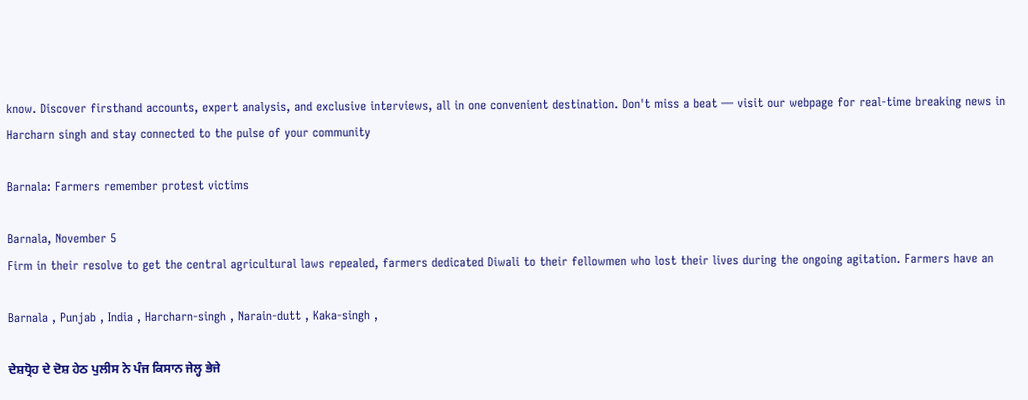know. Discover firsthand accounts, expert analysis, and exclusive interviews, all in one convenient destination. Don't miss a beat — visit our webpage for real-time breaking news in Harcharn singh and stay connected to the pulse of your community

Barnala: Farmers remember protest victims

Barnala, November 5
Firm in their resolve to get the central agricultural laws repealed, farmers dedicated Diwali to their fellowmen who lost their lives during the ongoing agitation. Farmers have an

Barnala , Punjab , India , Harcharn-singh , Narain-dutt , Kaka-singh ,

ਦੇਸ਼ਧ੍ਰੋਹ ਦੇ ਦੋਸ਼ ਹੇਠ ਪੁਲੀਸ ਨੇ ਪੰਜ ਕਿਸਾਨ ਜੇਲ੍ਹ ਭੇਜੇ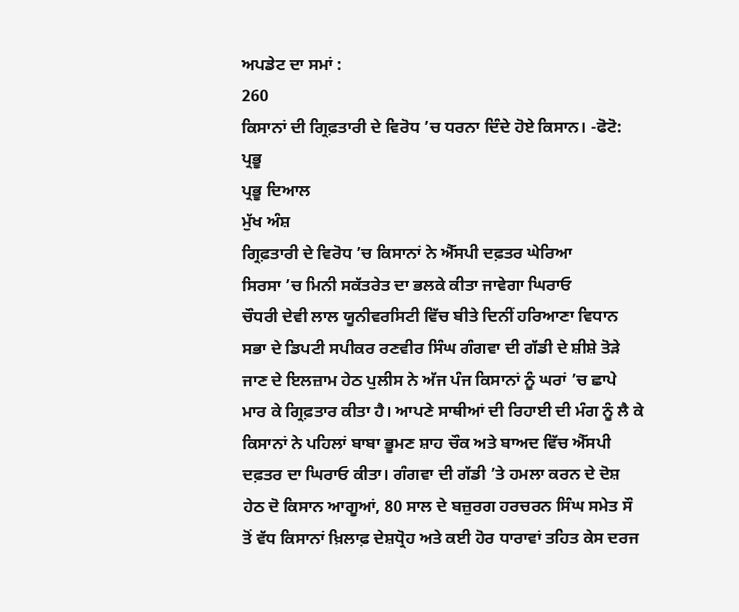ਅਪਡੇਟ ਦਾ ਸਮਾਂ :
260
ਕਿਸਾਨਾਂ ਦੀ ਗ੍ਰਿਫ਼ਤਾਰੀ ਦੇ ਵਿਰੋਧ ’ਚ ਧਰਨਾ ਦਿੰਦੇ ਹੋਏ ਕਿਸਾਨ। -ਫੋਟੋ: ਪ੍ਰਭੂ
ਪ੍ਰਭੂ ਦਿਆਲ
ਮੁੱਖ ਅੰਸ਼
ਗ੍ਰਿਫ਼ਤਾਰੀ ਦੇ ਵਿਰੋਧ ’ਚ ਕਿਸਾਨਾਂ ਨੇ ਐੱਸਪੀ ਦਫ਼ਤਰ ਘੇਰਿਆ
ਸਿਰਸਾ ’ਚ ਮਿਨੀ ਸਕੱਤਰੇਤ ਦਾ ਭਲਕੇ ਕੀਤਾ ਜਾਵੇਗਾ ਘਿਰਾਓ
ਚੌਧਰੀ ਦੇਵੀ ਲਾਲ ਯੂਨੀਵਰਸਿਟੀ ਵਿੱਚ ਬੀਤੇ ਦਿਨੀਂ ਹਰਿਆਣਾ ਵਿਧਾਨ ਸਭਾ ਦੇ ਡਿਪਟੀ ਸਪੀਕਰ ਰਣਵੀਰ ਸਿੰਘ ਗੰਗਵਾ ਦੀ ਗੱਡੀ ਦੇ ਸ਼ੀਸ਼ੇ ਤੋੜੇ ਜਾਣ ਦੇ ਇਲਜ਼ਾਮ ਹੇਠ ਪੁਲੀਸ ਨੇ ਅੱਜ ਪੰਜ ਕਿਸਾਨਾਂ ਨੂੰ ਘਰਾਂ ’ਚ ਛਾਪੇ ਮਾਰ ਕੇ ਗ੍ਰਿਫ਼ਤਾਰ ਕੀਤਾ ਹੈ। ਆਪਣੇ ਸਾਥੀਆਂ ਦੀ ਰਿਹਾਈ ਦੀ ਮੰਗ ਨੂੰ ਲੈ ਕੇ ਕਿਸਾਨਾਂ ਨੇ ਪਹਿਲਾਂ ਬਾਬਾ ਭੂਮਣ ਸ਼ਾਹ ਚੌਕ ਅਤੇ ਬਾਅਦ ਵਿੱਚ ਐੱਸਪੀ ਦਫ਼ਤਰ ਦਾ ਘਿਰਾਓ ਕੀਤਾ। ਗੰਗਵਾ ਦੀ ਗੱਡੀ ’ਤੇ ਹਮਲਾ ਕਰਨ ਦੇ ਦੋਸ਼ ਹੇਠ ਦੋ ਕਿਸਾਨ ਆਗੂਆਂ, 80 ਸਾਲ ਦੇ ਬਜ਼ੁਰਗ ਹਰਚਰਨ ਸਿੰਘ ਸਮੇਤ ਸੌ ਤੋਂ ਵੱਧ ਕਿਸਾਨਾਂ ਖ਼ਿਲਾਫ਼ ਦੇਸ਼ਧ੍ਰੋਹ ਅਤੇ ਕਈ ਹੋਰ ਧਾਰਾਵਾਂ ਤਹਿਤ ਕੇਸ ਦਰਜ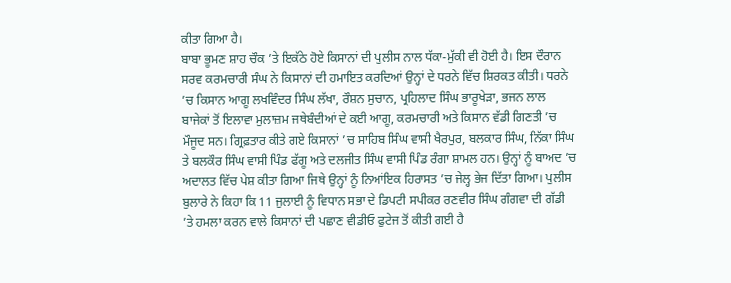ਕੀਤਾ ਗਿਆ ਹੈ।
ਬਾਬਾ ਭੂਮਣ ਸ਼ਾਹ ਚੌਕ ’ਤੇ ਇਕੱਠੇ ਹੋਏ ਕਿਸਾਨਾਂ ਦੀ ਪੁਲੀਸ ਨਾਲ ਧੱਕਾ-ਮੁੱਕੀ ਵੀ ਹੋਈ ਹੈ। ਇਸ ਦੌਰਾਨ ਸਰਵ ਕਰਮਚਾਰੀ ਸੰਘ ਨੇ ਕਿਸਾਨਾਂ ਦੀ ਹਮਾਇਤ ਕਰਦਿਆਂ ਉਨ੍ਹਾਂ ਦੇ ਧਰਨੇ ਵਿੱਚ ਸ਼ਿਰਕਤ ਕੀਤੀ। ਧਰਨੇ ’ਚ ਕਿਸਾਨ ਆਗੂ ਲਖਵਿੰਦਰ ਸਿੰਘ ਲੱਖਾ, ਰੌਸ਼ਨ ਸੁਚਾਨ, ਪ੍ਰਹਿਲਾਦ ਸਿੰਘ ਭਾਰੂਖੇੜਾ, ਭਜਨ ਲਾਲ ਬਾਜੇਕਾਂ ਤੋਂ ਇਲਾਵਾ ਮੁਲਾਜ਼ਮ ਜਥੇਬੰਦੀਆਂ ਦੇ ਕਈ ਆਗੂ, ਕਰਮਚਾਰੀ ਅਤੇ ਕਿਸਾਨ ਵੱਡੀ ਗਿਣਤੀ ’ਚ ਮੌਜੂਦ ਸਨ। ਗ੍ਰਿਫ਼ਤਾਰ ਕੀਤੇ ਗਏ ਕਿਸਾਨਾਂ ’ਚ ਸਾਹਿਬ ਸਿੰਘ ਵਾਸੀ ਖੈਰਪੁਰ, ਬਲਕਾਰ ਸਿੰਘ, ਨਿੱਕਾ ਸਿੰਘ ਤੇ ਬਲਕੌਰ ਸਿੰਘ ਵਾਸੀ ਪਿੰਡ ਫੱਗੂ ਅਤੇ ਦਲਜੀਤ ਸਿੰਘ ਵਾਸੀ ਪਿੰਡ ਰੰਗਾ ਸ਼ਾਮਲ ਹਨ। ਉਨ੍ਹਾਂ ਨੂੰ ਬਾਅਦ ’ਚ ਅਦਾਲਤ ਵਿੱਚ ਪੇਸ਼ ਕੀਤਾ ਗਿਆ ਜਿਥੇ ਉਨ੍ਹਾਂ ਨੂੰ ਨਿਆਂਇਕ ਹਿਰਾਸਤ ’ਚ ਜੇਲ੍ਹ ਭੇਜ ਦਿੱਤਾ ਗਿਆ। ਪੁਲੀਸ ਬੁਲਾਰੇ ਨੇ ਕਿਹਾ ਕਿ 11 ਜੁਲਾਈ ਨੂੰ ਵਿਧਾਨ ਸਭਾ ਦੇ ਡਿਪਟੀ ਸਪੀਕਰ ਰਣਵੀਰ ਸਿੰਘ ਗੰਗਵਾ ਦੀ ਗੱਡੀ ’ਤੇ ਹਮਲਾ ਕਰਨ ਵਾਲੇ ਕਿਸਾਨਾਂ ਦੀ ਪਛਾਣ ਵੀਡੀਓ ਫੁਟੇਜ ਤੋਂ ਕੀਤੀ ਗਈ ਹੈ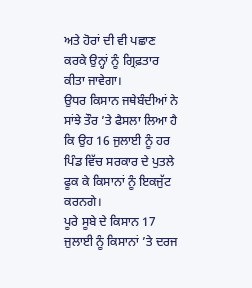ਅਤੇ ਹੋਰਾਂ ਦੀ ਵੀ ਪਛਾਣ ਕਰਕੇ ਉਨ੍ਹਾਂ ਨੂੰ ਗ੍ਰਿਫ਼ਤਾਰ ਕੀਤਾ ਜਾਵੇਗਾ।
ਉਧਰ ਕਿਸਾਨ ਜਥੇਬੰਦੀਆਂ ਨੇ ਸਾਂਝੇ ਤੌਰ ’ਤੇ ਫੈਸਲਾ ਲਿਆ ਹੈ ਕਿ ਉਹ 16 ਜੁਲਾਈ ਨੂੰ ਹਰ ਪਿੰਡ ਵਿੱਚ ਸਰਕਾਰ ਦੇ ਪੁਤਲੇ ਫੂਕ ਕੇ ਕਿਸਾਨਾਂ ਨੂੰ ਇਕਜੁੱਟ ਕਰਨਗੇ।
ਪੂਰੇ ਸੂਬੇ ਦੇ ਕਿਸਾਨ 17 ਜੁਲਾਈ ਨੂੰ ਕਿਸਾਨਾਂ ’ਤੇ ਦਰਜ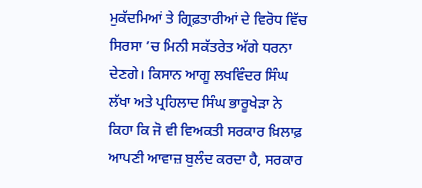ਮੁਕੱਦਮਿਆਂ ਤੇ ਗ੍ਰਿਫ਼ਤਾਰੀਆਂ ਦੇ ਵਿਰੋਧ ਵਿੱਚ ਸਿਰਸਾ ’ਚ ਮਿਨੀ ਸਕੱਤਰੇਤ ਅੱਗੇ ਧਰਨਾ ਦੇਣਗੇ। ਕਿਸਾਨ ਆਗੂ ਲਖਵਿੰਦਰ ਸਿੰਘ ਲੱਖਾ ਅਤੇ ਪ੍ਰਹਿਲਾਦ ਸਿੰਘ ਭਾਰੂਖੇੜਾ ਨੇ ਕਿਹਾ ਕਿ ਜੋ ਵੀ ਵਿਅਕਤੀ ਸਰਕਾਰ ਖ਼ਿਲਾਫ਼ ਆਪਣੀ ਆਵਾਜ਼ ਬੁਲੰਦ ਕਰਦਾ ਹੈ, ਸਰਕਾਰ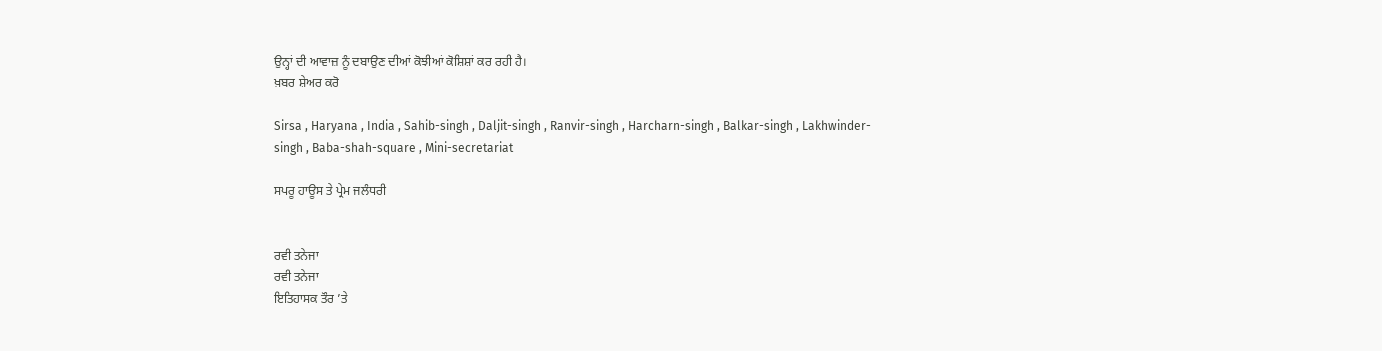ਉਨ੍ਹਾਂ ਦੀ ਆਵਾਜ਼ ਨੂੰ ਦਬਾਉਣ ਦੀਆਂ ਕੋਝੀਆਂ ਕੋਸ਼ਿਸ਼ਾਂ ਕਰ ਰਹੀ ਹੈ।
ਖ਼ਬਰ ਸ਼ੇਅਰ ਕਰੋ

Sirsa , Haryana , India , Sahib-singh , Daljit-singh , Ranvir-singh , Harcharn-singh , Balkar-singh , Lakhwinder-singh , Baba-shah-square , Mini-secretariat

ਸਪਰੂ ਹਾਊਸ ਤੇ ਪ੍ਰੇਮ ਜਲੰਧਰੀ


ਰਵੀ ਤਨੇਜਾ
ਰਵੀ ਤਨੇਜਾ
ਇਤਿਹਾਸਕ ਤੌਰ ’ਤੇ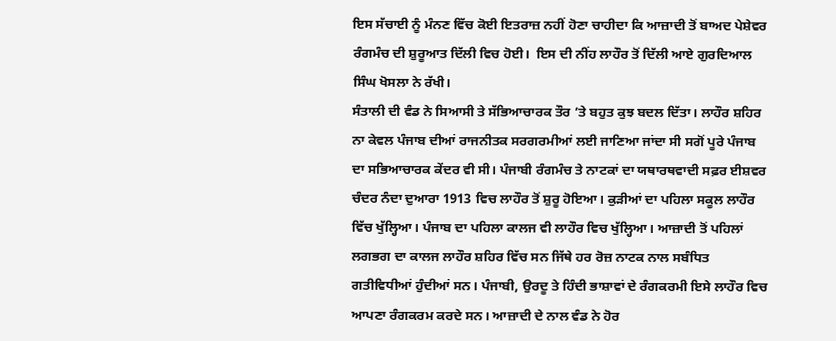ਇਸ ਸੱਚਾਈ ਨੂੰ ਮੰਨਣ ਵਿੱਚ ਕੋਈ ਇਤਰਾਜ਼ ਨਹੀਂ ਹੋਣਾ ਚਾਹੀਦਾ ਕਿ ਆਜ਼ਾਦੀ ਤੋਂ ਬਾਅਦ ਪੇਸ਼ੇਵਰ ਰੰਗਮੰਚ ਦੀ ਸ਼ੁਰੂਆਤ ਦਿੱਲੀ ਵਿਚ ਹੋਈ।  ਇਸ ਦੀ ਨੀਂਹ ਲਾਹੌਰ ਤੋਂ ਦਿੱਲੀ ਆਏ ਗੁਰਦਿਆਲ ਸਿੰਘ ਖੋਸਲਾ ਨੇ ਰੱਖੀ।
ਸੰਤਾਲੀ ਦੀ ਵੰਡ ਨੇ ਸਿਆਸੀ ਤੇ ਸੱਭਿਆਚਾਰਕ ਤੌਰ ’ਤੇ ਬਹੁਤ ਕੁਝ ਬਦਲ ਦਿੱਤਾ। ਲਾਹੌਰ ਸ਼ਹਿਰ ਨਾ ਕੇਵਲ ਪੰਜਾਬ ਦੀਆਂ ਰਾਜਨੀਤਕ ਸਰਗਰਮੀਆਂ ਲਈ ਜਾਣਿਆ ਜਾਂਦਾ ਸੀ ਸਗੋਂ ਪੂਰੇ ਪੰਜਾਬ ਦਾ ਸਭਿਆਚਾਰਕ ਕੇਂਦਰ ਵੀ ਸੀ। ਪੰਜਾਬੀ ਰੰਗਮੰਚ ਤੇ ਨਾਟਕਾਂ ਦਾ ਯਥਾਰਥਵਾਦੀ ਸਫ਼ਰ ਈਸ਼ਵਰ ਚੰਦਰ ਨੰਦਾ ਦੁਆਰਾ 1913 ਵਿਚ ਲਾਹੌਰ ਤੋਂ ਸ਼ੁਰੂ ਹੋਇਆ। ਕੁੜੀਆਂ ਦਾ ਪਹਿਲਾ ਸਕੂਲ ਲਾਹੌਰ ਵਿੱਚ ਖੁੱਲ੍ਹਿਆ। ਪੰਜਾਬ ਦਾ ਪਹਿਲਾ ਕਾਲਜ ਵੀ ਲਾਹੌਰ ਵਿਚ ਖੁੱਲ੍ਹਿਆ। ਆਜ਼ਾਦੀ ਤੋਂ ਪਹਿਲਾਂ ਲਗਭਗ ਦਾ ਕਾਲਜ ਲਾਹੌਰ ਸ਼ਹਿਰ ਵਿੱਚ ਸਨ ਜਿੱਥੇ ਹਰ ਰੋਜ਼ ਨਾਟਕ ਨਾਲ ਸਬੰਧਿਤ ਗਤੀਵਿਧੀਆਂ ਹੁੰਦੀਆਂ ਸਨ। ਪੰਜਾਬੀ, ਉਰਦੂ ਤੇ ਹਿੰਦੀ ਭਾਸ਼ਾਵਾਂ ਦੇ ਰੰਗਕਰਮੀ ਇਸੇ ਲਾਹੌਰ ਵਿਚ ਆਪਣਾ ਰੰਗਕਰਮ ਕਰਦੇ ਸਨ। ਆਜ਼ਾਦੀ ਦੇ ਨਾਲ ਵੰਡ ਨੇ ਹੋਰ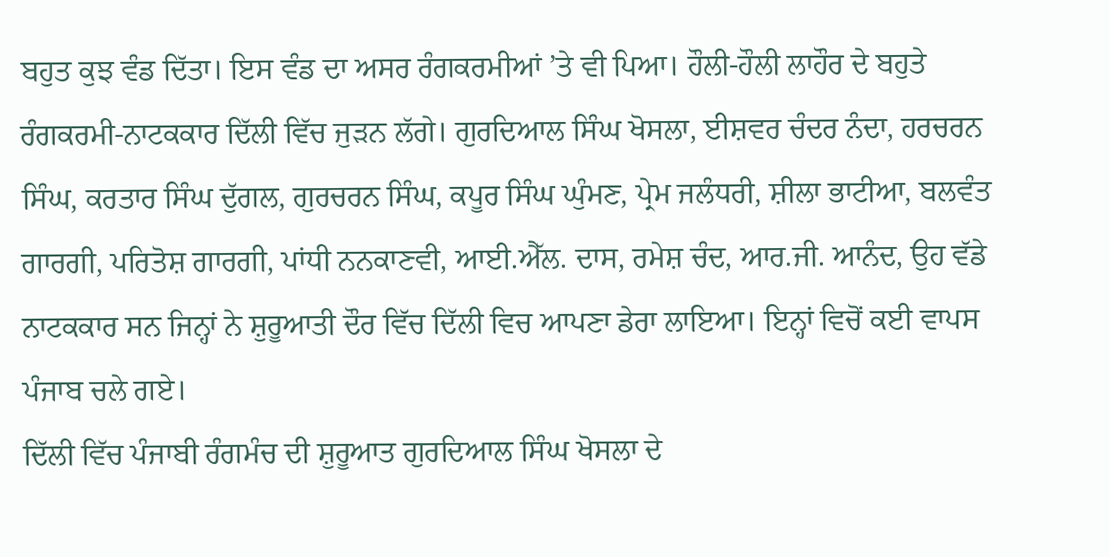ਬਹੁਤ ਕੁਝ ਵੰਡ ਦਿੱਤਾ। ਇਸ ਵੰਡ ਦਾ ਅਸਰ ਰੰਗਕਰਮੀਆਂ ’ਤੇ ਵੀ ਪਿਆ। ਹੌਲੀ-ਹੌਲੀ ਲਾਹੌਰ ਦੇ ਬਹੁਤੇ ਰੰਗਕਰਮੀ-ਨਾਟਕਕਾਰ ਦਿੱਲੀ ਵਿੱਚ ਜੁੜਨ ਲੱਗੇ। ਗੁਰਦਿਆਲ ਸਿੰਘ ਖੋਸਲਾ, ਈਸ਼ਵਰ ਚੰਦਰ ਨੰਦਾ, ਹਰਚਰਨ ਸਿੰਘ, ਕਰਤਾਰ ਸਿੰਘ ਦੁੱਗਲ, ਗੁਰਚਰਨ ਸਿੰਘ, ਕਪੂਰ ਸਿੰਘ ਘੁੰਮਣ, ਪ੍ਰੇਮ ਜਲੰਧਰੀ, ਸ਼ੀਲਾ ਭਾਟੀਆ, ਬਲਵੰਤ ਗਾਰਗੀ, ਪਰਿਤੋਸ਼ ਗਾਰਗੀ, ਪਾਂਧੀ ਨਨਕਾਣਵੀ, ਆਈ.ਐੱਲ. ਦਾਸ, ਰਮੇਸ਼ ਚੰਦ, ਆਰ.ਜੀ. ਆਨੰਦ, ਉਹ ਵੱਡੇ ਨਾਟਕਕਾਰ ਸਨ ਜਿਨ੍ਹਾਂ ਨੇ ਸ਼ੁਰੂਆਤੀ ਦੌਰ ਵਿੱਚ ਦਿੱਲੀ ਵਿਚ ਆਪਣਾ ਡੇਰਾ ਲਾਇਆ। ਇਨ੍ਹਾਂ ਵਿਚੋਂ ਕਈ ਵਾਪਸ ਪੰਜਾਬ ਚਲੇ ਗਏ।
ਦਿੱਲੀ ਵਿੱਚ ਪੰਜਾਬੀ ਰੰਗਮੰਚ ਦੀ ਸ਼ੁਰੂਆਤ ਗੁਰਦਿਆਲ ਸਿੰਘ ਖੋਸਲਾ ਦੇ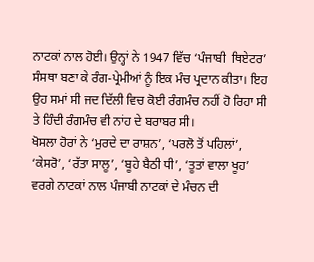ਨਾਟਕਾਂ ਨਾਲ ਹੋਈ। ਉਨ੍ਹਾਂ ਨੇ 1947 ਵਿੱਚ ‘ਪੰਜਾਬੀ  ਥਿਏਟਰ’ ਸੰਸਥਾ ਬਣਾ ਕੇ ਰੰਗ-ਪ੍ਰੇਮੀਆਂ ਨੂੰ ਇਕ ਮੰਚ ਪ੍ਰਦਾਨ ਕੀਤਾ। ਇਹ ਉਹ ਸਮਾਂ ਸੀ ਜਦ ਦਿੱਲੀ ਵਿਚ ਕੋਈ ਰੰਗਮੰਚ ਨਹੀਂ ਹੋ ਰਿਹਾ ਸੀ ਤੇ ਹਿੰਦੀ ਰੰਗਮੰਚ ਵੀ ਨਾਂਹ ਦੇ ਬਰਾਬਰ ਸੀ।
ਖੋਸਲਾ ਹੋਰਾਂ ਨੇ ‘ਮੁਰਦੇ ਦਾ ਰਾਸ਼ਨ’, ‘ਪਰਲੋ ਤੋਂ ਪਹਿਲਾਂ’, ‘ਕੇਸਰੋ’, ‘ਰੱਤਾ ਸਾਲੂ’, ‘ਬੂਹੇ ਬੈਠੀ ਧੀ’, ‘ਤੂਤਾਂ ਵਾਲਾ ਖੂਹ’ ਵਰਗੇ ਨਾਟਕਾਂ ਨਾਲ ਪੰਜਾਬੀ ਨਾਟਕਾਂ ਦੇ ਮੰਚਨ ਦੀ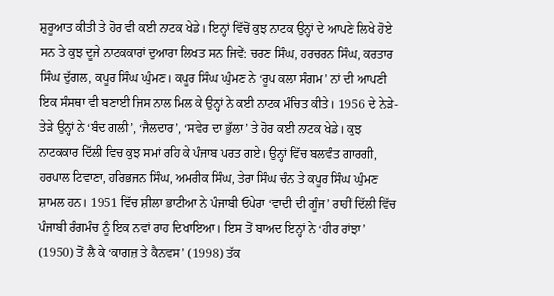ਸ਼ੁਰੂਆਤ ਕੀਤੀ ਤੇ ਹੋਰ ਵੀ ਕਈ ਨਾਟਕ ਖੇਡੇ। ਇਨ੍ਹਾਂ ਵਿੱਚੋਂ ਕੁਝ ਨਾਟਕ ਉਨ੍ਹਾਂ ਦੇ ਆਪਣੇ ਲਿਖੇ ਹੋਏ ਸਨ ਤੇ ਕੁਝ ਦੂਜੇ ਨਾਟਕਕਾਰਾਂ ਦੁਆਰਾ ਲਿਖਤ ਸਨ ਜਿਵੇਂ: ਚਰਣ ਸਿੰਘ, ਹਰਚਰਨ ਸਿੰਘ, ਕਰਤਾਰ ਸਿੰਘ ਦੁੱਗਲ, ਕਪੂਰ ਸਿੰਘ ਘੁੰਮਣ। ਕਪੂਰ ਸਿੰਘ ਘੁੰਮਣ ਨੇ ‘ਰੂਪ ਕਲਾ ਸੰਗਮ’ ਨਾਂ ਦੀ ਆਪਣੀ ਇਕ ਸੰਸਥਾ ਵੀ ਬਣਾਈ ਜਿਸ ਨਾਲ ਮਿਲ ਕੇ ਉਨ੍ਹਾਂ ਨੇ ਕਈ ਨਾਟਕ ਮੰਚਿਤ ਕੀਤੇ। 1956 ਦੇ ਨੇੜੇ-ਤੇੜੇ ਉਨ੍ਹਾਂ ਨੇ ‘ਬੰਦ ਗਲੀ’, ‘ਜੈਲਦਾਰ’, ‘ਸਵੇਰ ਦਾ ਭੁੱਲਾ’ ਤੇ ਹੋਰ ਕਈ ਨਾਟਕ ਖੇਡੇ। ਕੁਝ ਨਾਟਕਕਾਰ ਦਿੱਲੀ ਵਿਚ ਕੁਝ ਸਮਾਂ ਰਹਿ ਕੇ ਪੰਜਾਬ ਪਰਤ ਗਏ। ਉਨ੍ਹਾਂ ਵਿੱਚ ਬਲਵੰਤ ਗਾਰਗੀ, ਹਰਪਾਲ ਟਿਵਾਣਾ, ਹਰਿਭਜਨ ਸਿੰਘ, ਅਮਰੀਕ ਸਿੰਘ, ਤੇਰਾ ਸਿੰਘ ਚੰਨ ਤੇ ਕਪੂਰ ਸਿੰਘ ਘੁੰਮਣ ਸ਼ਾਮਲ ਹਨ। 1951 ਵਿੱਚ ਸ਼ੀਲਾ ਭਾਟੀਆ ਨੇ ਪੰਜਾਬੀ ਓਪੇਰਾ ‘ਵਾਦੀ ਦੀ ਗੂੰਜ’ ਰਾਹੀਂ ਦਿੱਲੀ ਵਿੱਚ ਪੰਜਾਬੀ ਰੰਗਮੰਚ ਨੂੰ ਇਕ ਨਵਾਂ ਰਾਹ ਦਿਖਾਇਆ। ਇਸ ਤੋਂ ਬਾਅਦ ਇਨ੍ਹਾਂ ਨੇ ‘ਹੀਰ ਰਾਂਝਾ’ (1950) ਤੋਂ ਲੈ ਕੇ ‘ਕਾਗਜ਼ ਤੇ ਕੈਨਵਸ’ (1998) ਤੱਕ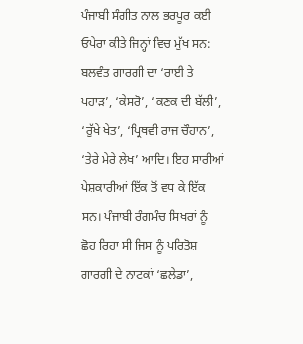ਪੰਜਾਬੀ ਸੰਗੀਤ ਨਾਲ ਭਰਪੂਰ ਕਈ ਓਪੇਰਾ ਕੀਤੇ ਜਿਨ੍ਹਾਂ ਵਿਚ ਮੁੱਖ ਸਨ: ਬਲਵੰਤ ਗਾਰਗੀ ਦਾ ‘ਰਾਈ ਤੇ ਪਹਾੜ’, ‘ਕੇਸਰੋ’, ‘ਕਣਕ ਦੀ ਬੱਲੀ’, ‘ਰੁੱਖੇ ਖੇਤ’, ‘ਪ੍ਰਿਥਵੀ ਰਾਜ ਚੌਹਾਨ’, ‘ਤੇਰੇ ਮੇਰੇ ਲੇਖ’ ਆਦਿ। ਇਹ ਸਾਰੀਆਂ ਪੇਸ਼ਕਾਰੀਆਂ ਇੱਕ ਤੋਂ ਵਧ ਕੇ ਇੱਕ ਸਨ। ਪੰਜਾਬੀ ਰੰਗਮੰਚ ਸਿਖਰਾਂ ਨੂੰ ਛੋਹ ਰਿਹਾ ਸੀ ਜਿਸ ਨੂੰ ਪਰਿਤੋਸ਼ ਗਾਰਗੀ ਦੇ ਨਾਟਕਾਂ ‘ਛਲੇਡਾ’,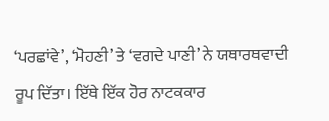‘ਪਰਛਾਂਵੇ’, ‘ਮੋਹਣੀ’ ਤੇ ‘ਵਗਦੇ ਪਾਣੀ’ ਨੇ ਯਥਾਰਥਵਾਦੀ ਰੂਪ ਦਿੱਤਾ। ਇੱਥੇ ਇੱਕ ਹੋਰ ਨਾਟਕਕਾਰ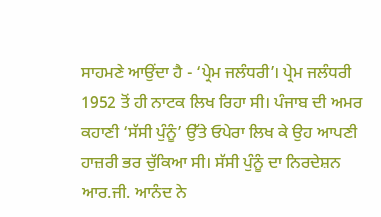ਸਾਹਮਣੇ ਆਉਂਦਾ ਹੈ - ‘ਪ੍ਰੇਮ ਜਲੰਧਰੀ’। ਪ੍ਰੇਮ ਜਲੰਧਰੀ 1952 ਤੋਂ ਹੀ ਨਾਟਕ ਲਿਖ ਰਿਹਾ ਸੀ। ਪੰਜਾਬ ਦੀ ਅਮਰ ਕਹਾਣੀ ‘ਸੱਸੀ ਪੁੰਨੂੰ’ ਉੱਤੇ ਓਪੇਰਾ ਲਿਖ ਕੇ ਉਹ ਆਪਣੀ ਹਾਜ਼ਰੀ ਭਰ ਚੁੱਕਿਆ ਸੀ। ਸੱਸੀ ਪੁੰਨੂੰ ਦਾ ਨਿਰਦੇਸ਼ਨ ਆਰ.ਜੀ. ਆਨੰਦ ਨੇ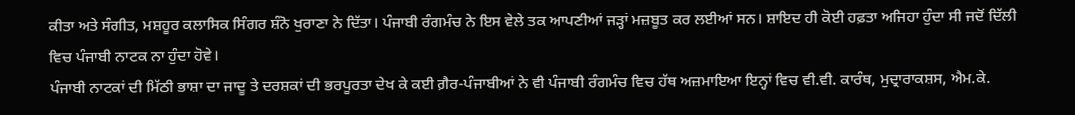ਕੀਤਾ ਅਤੇ ਸੰਗੀਤ, ਮਸ਼ਹੂਰ ਕਲਾਸਿਕ ਸਿੰਗਰ ਸ਼ੰਨੋ ਖੁਰਾਣਾ ਨੇ ਦਿੱਤਾ। ਪੰਜਾਬੀ ਰੰਗਮੰਚ ਨੇ ਇਸ ਵੇਲੇ ਤਕ ਆਪਣੀਆਂ ਜੜ੍ਹਾਂ ਮਜ਼ਬੂਤ ਕਰ ਲਈਆਂ ਸਨ। ਸ਼ਾਇਦ ਹੀ ਕੋਈ ਹਫ਼ਤਾ ਅਜਿਹਾ ਹੁੰਦਾ ਸੀ ਜਦੋਂ ਦਿੱਲੀ ਵਿਚ ਪੰਜਾਬੀ ਨਾਟਕ ਨਾ ਹੁੰਦਾ ਹੋਵੇ।
ਪੰਜਾਬੀ ਨਾਟਕਾਂ ਦੀ ਮਿੱਠੀ ਭਾਸ਼ਾ ਦਾ ਜਾਦੂ ਤੇ ਦਰਸ਼ਕਾਂ ਦੀ ਭਰਪੂਰਤਾ ਦੇਖ ਕੇ ਕਈ ਗ਼ੈਰ-ਪੰਜਾਬੀਆਂ ਨੇ ਵੀ ਪੰਜਾਬੀ ਰੰਗਮੰਚ ਵਿਚ ਹੱਥ ਅਜ਼ਮਾਇਆ ਇਨ੍ਹਾਂ ਵਿਚ ਵੀ.ਵੀ. ਕਾਰੰਥ, ਮੁਦ੍ਰਾਰਾਕਸ਼ਸ, ਐਮ.ਕੇ.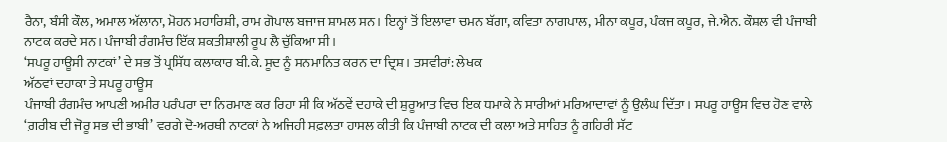ਰੈਨਾ, ਬੰਸੀ ਕੌਲ, ਅਮਾਲ ਅੱਲਾਨਾ, ਮੋਹਨ ਮਹਾਰਿਸ਼ੀ, ਰਾਮ ਗੋਪਾਲ ਬਜਾਜ ਸ਼ਾਮਲ ਸਨ। ਇਨ੍ਹਾਂ ਤੋਂ ਇਲਾਵਾ ਚਮਨ ਬੱਗਾ, ਕਵਿਤਾ ਨਾਗਪਾਲ, ਮੀਨਾ ਕਪੂਰ, ਪੰਕਜ ਕਪੂਰ, ਜੇ.ਐਨ. ਕੌਸ਼ਲ ਵੀ ਪੰਜਾਬੀ ਨਾਟਕ ਕਰਦੇ ਸਨ। ਪੰਜਾਬੀ ਰੰਗਮੰਚ ਇੱਕ ਸ਼ਕਤੀਸ਼ਾਲੀ ਰੂਪ ਲੈ ਚੁੱਕਿਆ ਸੀ।
‘ਸਪਰੂ ਹਾਊਸੀ ਨਾਟਕਾਂ’ ਦੇ ਸਭ ਤੋਂ ਪ੍ਰਸਿੱਧ ਕਲਾਕਾਰ ਬੀ.ਕੇ. ਸੂਦ ਨੂੰ ਸਨਮਾਨਿਤ ਕਰਨ ਦਾ ਦ੍ਰਿਸ਼। ਤਸਵੀਰਾਂ: ਲੇਖਕ
ਅੱਠਵਾਂ ਦਹਾਕਾ ਤੇ ਸਪਰੂ ਹਾਊਸ
ਪੰਜਾਬੀ ਰੰਗਮੰਚ ਆਪਣੀ ਅਮੀਰ ਪਰੰਪਰਾ ਦਾ ਨਿਰਮਾਣ ਕਰ ਰਿਹਾ ਸੀ ਕਿ ਅੱਠਵੇਂ ਦਹਾਕੇ ਦੀ ਸ਼ੁਰੂਆਤ ਵਿਚ ਇਕ ਧਮਾਕੇ ਨੇ ਸਾਰੀਆਂ ਮਰਿਆਦਾਵਾਂ ਨੂੰ ਉਲੰਘ ਦਿੱਤਾ। ਸਪਰੂ ਹਾਊਸ ਵਿਚ ਹੋਣ ਵਾਲੇ ‘ਗ਼ਰੀਬ ਦੀ ਜੋਰੂ ਸਭ ਦੀ ਭਾਬੀ’ ਵਰਗੇ ਦੋ-ਅਰਥੀ ਨਾਟਕਾਂ ਨੇ ਅਜਿਹੀ ਸਫ਼ਲਤਾ ਹਾਸਲ ਕੀਤੀ ਕਿ ਪੰਜਾਬੀ ਨਾਟਕ ਦੀ ਕਲਾ ਅਤੇ ਸਾਹਿਤ ਨੂੰ ਗਹਿਰੀ ਸੱਟ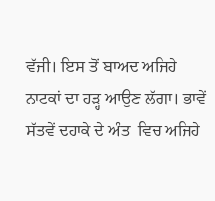ਵੱਜੀ। ਇਸ ਤੋਂ ਬਾਅਦ ਅਜਿਹੇ ਨਾਟਕਾਂ ਦਾ ਹੜ੍ਹ ਆਉਣ ਲੱਗਾ। ਭਾਵੇਂ ਸੱਤਵੇਂ ਦਹਾਕੇ ਦੇ ਅੰਤ  ਵਿਚ ਅਜਿਹੇ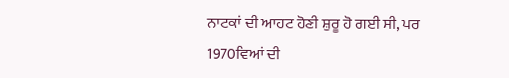ਨਾਟਕਾਂ ਦੀ ਆਹਟ ਹੋਣੀ ਸ਼ੁਰੂ ਹੋ ਗਈ ਸੀ, ਪਰ 1970ਵਿਆਂ ਦੀ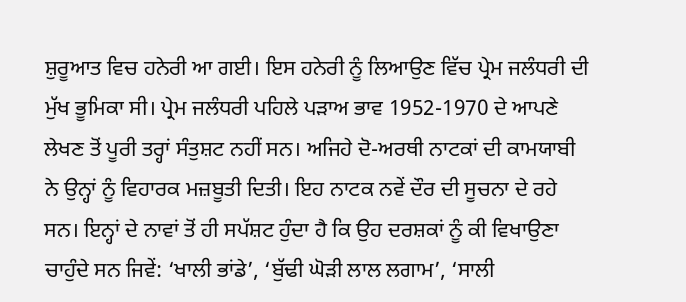ਸ਼ੁਰੂਆਤ ਵਿਚ ਹਨੇਰੀ ਆ ਗਈ। ਇਸ ਹਨੇਰੀ ਨੂੰ ਲਿਆਉਣ ਵਿੱਚ ਪ੍ਰੇਮ ਜਲੰਧਰੀ ਦੀ ਮੁੱਖ ਭੂਮਿਕਾ ਸੀ। ਪ੍ਰੇਮ ਜਲੰਧਰੀ ਪਹਿਲੇ ਪੜਾਅ ਭਾਵ 1952-1970 ਦੇ ਆਪਣੇ ਲੇਖਣ ਤੋਂ ਪੂਰੀ ਤਰ੍ਹਾਂ ਸੰਤੁਸ਼ਟ ਨਹੀਂ ਸਨ। ਅਜਿਹੇ ਦੋ-ਅਰਥੀ ਨਾਟਕਾਂ ਦੀ ਕਾਮਯਾਬੀ ਨੇ ਉਨ੍ਹਾਂ ਨੂੰ ਵਿਹਾਰਕ ਮਜ਼ਬੂਤੀ ਦਿਤੀ। ਇਹ ਨਾਟਕ ਨਵੇਂ ਦੌਰ ਦੀ ਸੂਚਨਾ ਦੇ ਰਹੇ ਸਨ। ਇਨ੍ਹਾਂ ਦੇ ਨਾਵਾਂ ਤੋਂ ਹੀ ਸਪੱਸ਼ਟ ਹੁੰਦਾ ਹੈ ਕਿ ਉਹ ਦਰਸ਼ਕਾਂ ਨੂੰ ਕੀ ਵਿਖਾਉਣਾ ਚਾਹੁੰਦੇ ਸਨ ਜਿਵੇਂ: ‘ਖਾਲੀ ਭਾਂਡੇ’, ‘ਬੁੱਢੀ ਘੋੜੀ ਲਾਲ ਲਗਾਮ’, ‘ਸਾਲੀ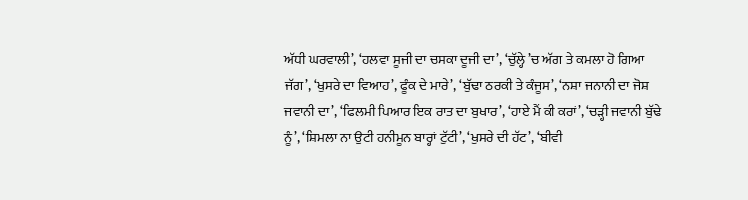ਅੱਧੀ ਘਰਵਾਲੀ’, ‘ਹਲਵਾ ਸੂਜੀ ਦਾ ਚਸਕਾ ਦੂਜੀ ਦਾ’, ‘ਚੁੱਲ੍ਹੇ ’ਚ ਅੱਗ ਤੇ ਕਮਲਾ ਹੋ ਗਿਆ ਜੱਗ’, ‘ਖੁਸਰੇ ਦਾ ਵਿਆਹ’, ਫੂੰਕ ਦੇ ਮਾਰੇ’, ‘ਬੁੱਢਾ ਠਰਕੀ ਤੇ ਕੰਜੂਸ’, ‘ਨਸ਼ਾ ਜਨਾਨੀ ਦਾ ਜੋਸ਼ ਜਵਾਨੀ ਦਾ’, ‘ਫਿਲਮੀ ਪਿਆਰ ਇਕ ਰਾਤ ਦਾ ਬੁਖਾਰ’, ‘ਹਾਏ ਮੈਂ ਕੀ ਕਰਾਂ’, ‘ਚੜ੍ਹੀ ਜਵਾਨੀ ਬੁੱਢੇ ਨੂੰ’, ‘ਸ਼ਿਮਲਾ ਨਾ ਉਟੀ ਹਨੀਮੂਨ ਬਾਰ੍ਹਾਂ ਟੁੱਟੀ’, ‘ਖੁਸਰੇ ਦੀ ਹੱਟ’, ‘ਬੀਵੀ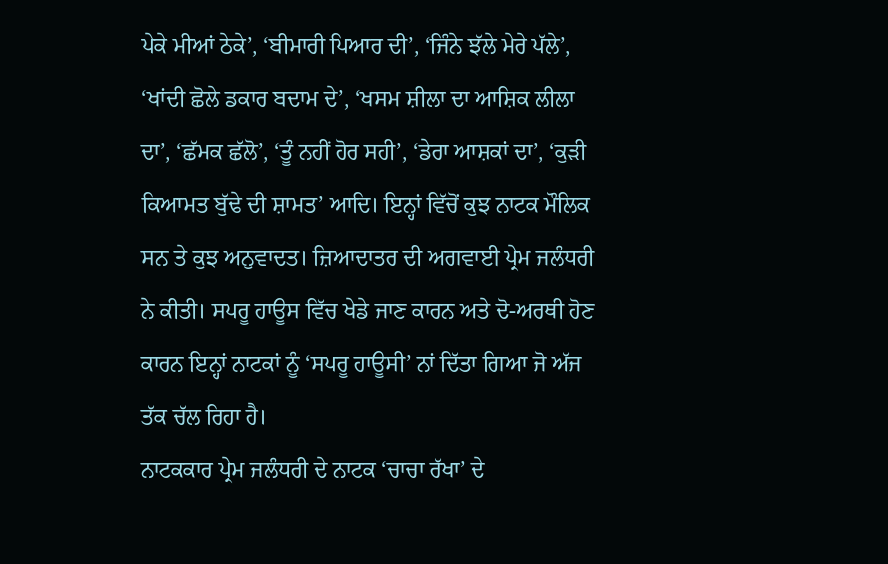ਪੇਕੇ ਮੀਆਂ ਠੇਕੇ’, ‘ਬੀਮਾਰੀ ਪਿਆਰ ਦੀ’, ‘ਜਿੰਨੇ ਝੱਲੇ ਮੇਰੇ ਪੱਲੇ’, ‘ਖਾਂਦੀ ਛੋਲੇ ਡਕਾਰ ਬਦਾਮ ਦੇ’, ‘ਖਸਮ ਸ਼ੀਲਾ ਦਾ ਆਸ਼ਿਕ ਲੀਲਾ ਦਾ’, ‘ਛੱਮਕ ਛੱਲੋ’, ‘ਤੂੰ ਨਹੀਂ ਹੋਰ ਸਹੀ’, ‘ਡੇਰਾ ਆਸ਼ਕਾਂ ਦਾ’, ‘ਕੁੜੀ ਕਿਆਮਤ ਬੁੱਢੇ ਦੀ ਸ਼ਾਮਤ’ ਆਦਿ। ਇਨ੍ਹਾਂ ਵਿੱਚੋਂ ਕੁਝ ਨਾਟਕ ਮੌਲਿਕ ਸਨ ਤੇ ਕੁਝ ਅਨੁਵਾਦਤ। ਜ਼ਿਆਦਾਤਰ ਦੀ ਅਗਵਾਈ ਪ੍ਰੇਮ ਜਲੰਧਰੀ ਨੇ ਕੀਤੀ। ਸਪਰੂ ਹਾਊਸ ਵਿੱਚ ਖੇਡੇ ਜਾਣ ਕਾਰਨ ਅਤੇ ਦੋ-ਅਰਥੀ ਹੋਣ ਕਾਰਨ ਇਨ੍ਹਾਂ ਨਾਟਕਾਂ ਨੂੰ ‘ਸਪਰੂ ਹਾਊਸੀ’ ਨਾਂ ਦਿੱਤਾ ਗਿਆ ਜੋ ਅੱਜ ਤੱਕ ਚੱਲ ਰਿਹਾ ਹੈ।
ਨਾਟਕਕਾਰ ਪ੍ਰੇਮ ਜਲੰਧਰੀ ਦੇ ਨਾਟਕ ‘ਚਾਚਾ ਰੱਖਾ’ ਦੇ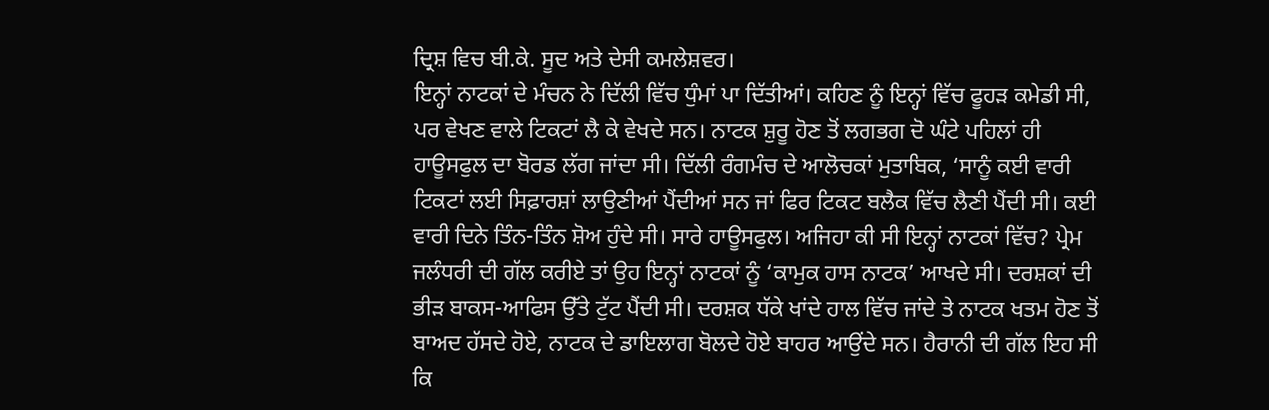ਦ੍ਰਿਸ਼ ਵਿਚ ਬੀ.ਕੇ. ਸੂਦ ਅਤੇ ਦੇਸੀ ਕਮਲੇਸ਼ਵਰ।
ਇਨ੍ਹਾਂ ਨਾਟਕਾਂ ਦੇ ਮੰਚਨ ਨੇ ਦਿੱਲੀ ਵਿੱਚ ਧੁੰਮਾਂ ਪਾ ਦਿੱਤੀਆਂ। ਕਹਿਣ ਨੂੰ ਇਨ੍ਹਾਂ ਵਿੱਚ ਫੂਹੜ ਕਮੇਡੀ ਸੀ, ਪਰ ਵੇਖਣ ਵਾਲੇ ਟਿਕਟਾਂ ਲੈ ਕੇ ਵੇਖਦੇ ਸਨ। ਨਾਟਕ ਸ਼ੁਰੂ ਹੋਣ ਤੋਂ ਲਗਭਗ ਦੋ ਘੰਟੇ ਪਹਿਲਾਂ ਹੀ ਹਾਊਸਫੁਲ ਦਾ ਬੋਰਡ ਲੱਗ ਜਾਂਦਾ ਸੀ। ਦਿੱਲੀ ਰੰਗਮੰਚ ਦੇ ਆਲੋਚਕਾਂ ਮੁਤਾਬਿਕ, ‘ਸਾਨੂੰ ਕਈ ਵਾਰੀ ਟਿਕਟਾਂ ਲਈ ਸਿਫ਼ਾਰਸ਼ਾਂ ਲਾਉਣੀਆਂ ਪੈਂਦੀਆਂ ਸਨ ਜਾਂ ਫਿਰ ਟਿਕਟ ਬਲੈਕ ਵਿੱਚ ਲੈਣੀ ਪੈਂਦੀ ਸੀ। ਕਈ ਵਾਰੀ ਦਿਨੇ ਤਿੰਨ-ਤਿੰਨ ਸ਼ੋਅ ਹੁੰਦੇ ਸੀ। ਸਾਰੇ ਹਾਊਸਫੁਲ। ਅਜਿਹਾ ਕੀ ਸੀ ਇਨ੍ਹਾਂ ਨਾਟਕਾਂ ਵਿੱਚ? ਪ੍ਰੇਮ ਜਲੰਧਰੀ ਦੀ ਗੱਲ ਕਰੀਏ ਤਾਂ ਉਹ ਇਨ੍ਹਾਂ ਨਾਟਕਾਂ ਨੂੰ ‘ਕਾਮੁਕ ਹਾਸ ਨਾਟਕ’ ਆਖਦੇ ਸੀ। ਦਰਸ਼ਕਾਂ ਦੀ ਭੀੜ ਬਾਕਸ-ਆਫਿਸ ਉੱਤੇ ਟੁੱਟ ਪੈਂਦੀ ਸੀ। ਦਰਸ਼ਕ ਧੱਕੇ ਖਾਂਦੇ ਹਾਲ ਵਿੱਚ ਜਾਂਦੇ ਤੇ ਨਾਟਕ ਖਤਮ ਹੋਣ ਤੋਂ ਬਾਅਦ ਹੱਸਦੇ ਹੋਏ, ਨਾਟਕ ਦੇ ਡਾਇਲਾਗ ਬੋਲਦੇ ਹੋਏ ਬਾਹਰ ਆਉਂਦੇ ਸਨ। ਹੈਰਾਨੀ ਦੀ ਗੱਲ ਇਹ ਸੀ ਕਿ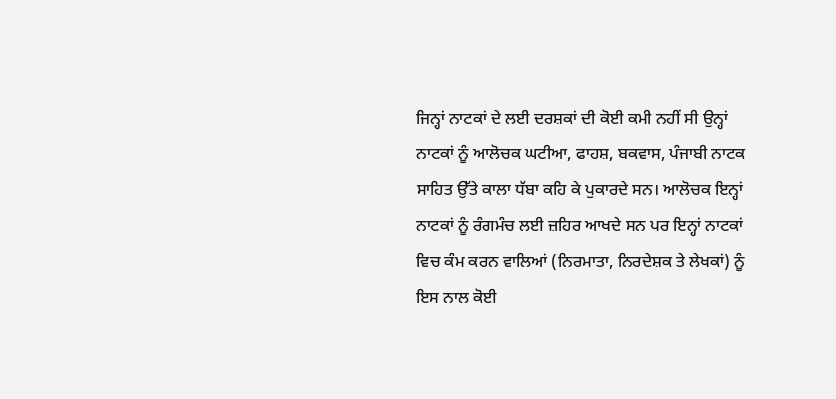ਜਿਨ੍ਹਾਂ ਨਾਟਕਾਂ ਦੇ ਲਈ ਦਰਸ਼ਕਾਂ ਦੀ ਕੋਈ ਕਮੀ ਨਹੀਂ ਸੀ ਉਨ੍ਹਾਂ ਨਾਟਕਾਂ ਨੂੰ ਆਲੋਚਕ ਘਟੀਆ, ਫਾਹਸ਼, ਬਕਵਾਸ, ਪੰਜਾਬੀ ਨਾਟਕ ਸਾਹਿਤ ਉੱਤੇ ਕਾਲਾ ਧੱਬਾ ਕਹਿ ਕੇ ਪੁਕਾਰਦੇ ਸਨ। ਆਲੋਚਕ ਇਨ੍ਹਾਂ ਨਾਟਕਾਂ ਨੂੰ ਰੰਗਮੰਚ ਲਈ ਜ਼ਹਿਰ ਆਖਦੇ ਸਨ ਪਰ ਇਨ੍ਹਾਂ ਨਾਟਕਾਂ ਵਿਚ ਕੰਮ ਕਰਨ ਵਾਲਿਆਂ (ਨਿਰਮਾਤਾ, ਨਿਰਦੇਸ਼ਕ ਤੇ ਲੇਖਕਾਂ) ਨੂੰ ਇਸ ਨਾਲ ਕੋਈ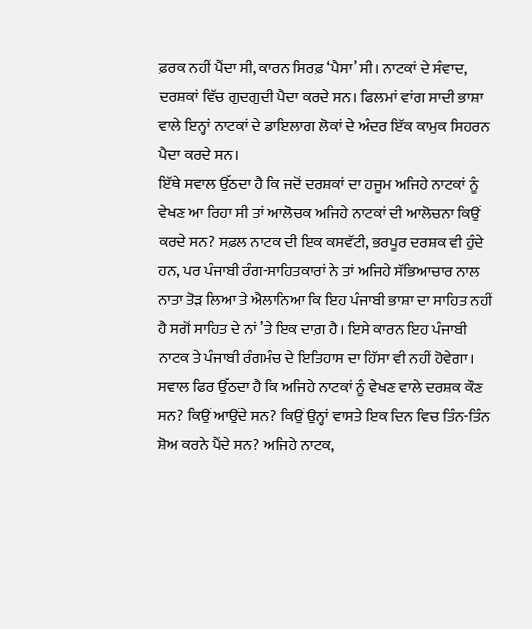ਫ਼ਰਕ ਨਹੀਂ ਪੈਂਦਾ ਸੀ, ਕਾਰਨ ਸਿਰਫ਼ ‘ਪੈਸਾ’ ਸੀ। ਨਾਟਕਾਂ ਦੇ ਸੰਵਾਦ, ਦਰਸ਼ਕਾਂ ਵਿੱਚ ਗੁਦਗੁਦੀ ਪੈਦਾ ਕਰਦੇ ਸਨ। ਫਿਲਮਾਂ ਵਾਂਗ ਸਾਦੀ ਭਾਸ਼ਾ ਵਾਲੇ ਇਨ੍ਹਾਂ ਨਾਟਕਾਂ ਦੇ ਡਾਇਲਾਗ ਲੋਕਾਂ ਦੇ ਅੰਦਰ ਇੱਕ ਕਾਮੁਕ ਸਿਹਰਨ ਪੈਦਾ ਕਰਦੇ ਸਨ।
ਇੱਥੇ ਸਵਾਲ ਉੱਠਦਾ ਹੈ ਕਿ ਜਦੋਂ ਦਰਸ਼ਕਾਂ ਦਾ ਹਜੂਮ ਅਜਿਹੇ ਨਾਟਕਾਂ ਨੂੰ ਵੇਖਣ ਆ ਰਿਹਾ ਸੀ ਤਾਂ ਆਲੋਚਕ ਅਜਿਹੇ ਨਾਟਕਾਂ ਦੀ ਆਲੋਚਨਾ ਕਿਉਂ ਕਰਦੇ ਸਨ? ਸਫ਼ਲ ਨਾਟਕ ਦੀ ਇਕ ਕਸਵੱਟੀ, ਭਰਪੂਰ ਦਰਸ਼ਕ ਵੀ ਹੁੰਦੇ ਹਨ, ਪਰ ਪੰਜਾਬੀ ਰੰਗ-ਸਾਹਿਤਕਾਰਾਂ ਨੇ ਤਾਂ ਅਜਿਹੇ ਸੱਭਿਆਚਾਰ ਨਾਲ ਨਾਤਾ ਤੋੜ ਲਿਆ ਤੇ ਐਲਾਨਿਆ ਕਿ ਇਹ ਪੰਜਾਬੀ ਭਾਸ਼ਾ ਦਾ ਸਾਹਿਤ ਨਹੀਂ ਹੈ ਸਗੋਂ ਸਾਹਿਤ ਦੇ ਨਾਂ ’ਤੇ ਇਕ ਦਾਗ਼ ਹੈ। ਇਸੇ ਕਾਰਨ ਇਹ ਪੰਜਾਬੀ ਨਾਟਕ ਤੇ ਪੰਜਾਬੀ ਰੰਗਮੰਚ ਦੇ ਇਤਿਹਾਸ ਦਾ ਹਿੱਸਾ ਵੀ ਨਹੀਂ ਹੋਵੇਗਾ।
ਸਵਾਲ ਫਿਰ ਉੱਠਦਾ ਹੈ ਕਿ ਅਜਿਹੇ ਨਾਟਕਾਂ ਨੂੰ ਵੇਖਣ ਵਾਲੇ ਦਰਸ਼ਕ ਕੌਣ ਸਨ? ਕਿਉਂ ਆਉਂਦੇ ਸਨ? ਕਿਉਂ ਉਨ੍ਹਾਂ ਵਾਸਤੇ ਇਕ ਦਿਨ ਵਿਚ ਤਿੰਨ-ਤਿੰਨ ਸ਼ੋਅ ਕਰਨੇ ਪੈਂਦੇ ਸਨ? ਅਜਿਹੇ ਨਾਟਕ,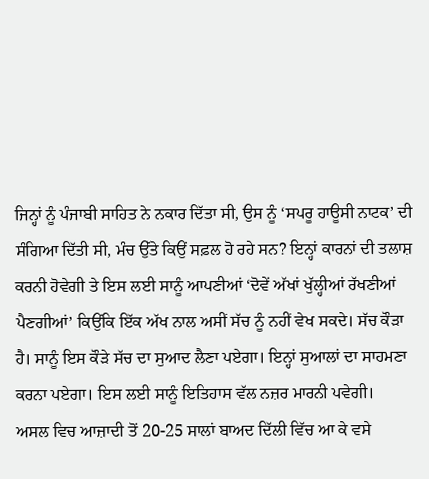ਜਿਨ੍ਹਾਂ ਨੂੰ ਪੰਜਾਬੀ ਸਾਹਿਤ ਨੇ ਨਕਾਰ ਦਿੱਤਾ ਸੀ, ਉਸ ਨੂੰ ‘ਸਪਰੂ ਹਾਊਸੀ ਨਾਟਕ’ ਦੀ ਸੰਗਿਆ ਦਿੱਤੀ ਸੀ, ਮੰਚ ਉੱਤੇ ਕਿਉਂ ਸਫ਼ਲ ਹੋ ਰਹੇ ਸਨ? ਇਨ੍ਹਾਂ ਕਾਰਨਾਂ ਦੀ ਤਲਾਸ਼ ਕਰਨੀ ਹੋਵੇਗੀ ਤੇ ਇਸ ਲਈ ਸਾਨੂੰ ਆਪਣੀਆਂ ‘ਦੋਵੇਂ ਅੱਖਾਂ ਖੁੱਲ੍ਹੀਆਂ ਰੱਖਣੀਆਂ ਪੈਣਗੀਆਂ’ ਕਿਉਂਕਿ ਇੱਕ ਅੱਖ ਨਾਲ ਅਸੀਂ ਸੱਚ ਨੂੰ ਨਹੀਂ ਵੇਖ ਸਕਦੇ। ਸੱਚ ਕੌੜਾ ਹੈ। ਸਾਨੂੰ ਇਸ ਕੌੜੇ ਸੱਚ ਦਾ ਸੁਆਦ ਲੈਣਾ ਪਏਗਾ। ਇਨ੍ਹਾਂ ਸੁਆਲਾਂ ਦਾ ਸਾਹਮਣਾ ਕਰਨਾ ਪਏਗਾ। ਇਸ ਲਈ ਸਾਨੂੰ ਇਤਿਹਾਸ ਵੱਲ ਨਜ਼ਰ ਮਾਰਨੀ ਪਵੇਗੀ।
ਅਸਲ ਵਿਚ ਆਜ਼ਾਦੀ ਤੋਂ 20-25 ਸਾਲਾਂ ਬਾਅਦ ਦਿੱਲੀ ਵਿੱਚ ਆ ਕੇ ਵਸੇ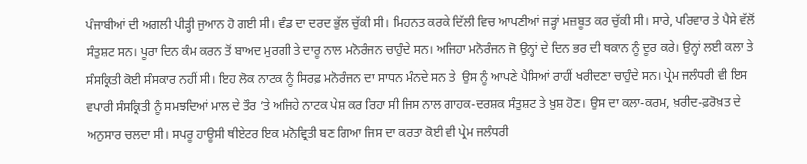ਪੰਜਾਬੀਆਂ ਦੀ ਅਗਲੀ ਪੀੜ੍ਹੀ ਜੁਆਨ ਹੋ ਗਈ ਸੀ। ਵੰਡ ਦਾ ਦਰਦ ਭੁੱਲ ਚੁੱਕੀ ਸੀ। ਮਿਹਨਤ ਕਰਕੇ ਦਿੱਲੀ ਵਿਚ ਆਪਣੀਆਂ ਜੜ੍ਹਾਂ ਮਜ਼ਬੂਤ ਕਰ ਚੁੱਕੀ ਸੀ। ਸਾਰੇ, ਪਰਿਵਾਰ ਤੇ ਪੈਸੇ ਵੱਲੋਂ ਸੰਤੁਸ਼ਟ ਸਨ। ਪੂਰਾ ਦਿਨ ਕੰਮ ਕਰਨ ਤੋਂ ਬਾਅਦ ਮੁਰਗੀ ਤੇ ਦਾਰੂ ਨਾਲ ਮਨੋਰੰਜਨ ਚਾਹੁੰਦੇ ਸਨ। ਅਜਿਹਾ ਮਨੋਰੰਜਨ ਜੋ ਉਨ੍ਹਾਂ ਦੇ ਦਿਨ ਭਰ ਦੀ ਥਕਾਨ ਨੂੰ ਦੂਰ ਕਰੇ। ਉਨ੍ਹਾਂ ਲਈ ਕਲਾ ਤੇ ਸੰਸਕ੍ਰਿਤੀ ਕੋਈ ਸੰਸਕਾਰ ਨਹੀਂ ਸੀ। ਇਹ ਲੋਕ ਨਾਟਕ ਨੂੰ ਸਿਰਫ਼ ਮਨੋਰੰਜਨ ਦਾ ਸਾਧਨ ਮੰਨਦੇ ਸਨ ਤੇ  ਉਸ ਨੂੰ ਆਪਣੇ ਪੈਸਿਆਂ ਰਾਹੀਂ ਖਰੀਦਣਾ ਚਾਹੁੰਦੇ ਸਨ। ਪ੍ਰੇਮ ਜਲੰਧਰੀ ਵੀ ਇਸ ਵਪਾਰੀ ਸੰਸਕ੍ਰਿਤੀ ਨੂੰ ਸਮਝਦਿਆਂ ਮਾਲ ਦੇ ਤੌਰ ’ਤੇ ਅਜਿਹੇ ਨਾਟਕ ਪੇਸ਼ ਕਰ ਰਿਹਾ ਸੀ ਜਿਸ ਨਾਲ ਗਾਹਕ-ਦਰਸ਼ਕ ਸੰਤੁਸ਼ਟ ਤੇ ਖ਼ੁਸ਼ ਹੋਣ। ਉਸ ਦਾ ਕਲਾ-ਕਰਮ, ਖ਼ਰੀਦ-ਫ਼ਰੋਖ਼ਤ ਦੇ ਅਨੁਸਾਰ ਚਲਦਾ ਸੀ। ਸਪਰੂ ਹਾਊਸੀ ਥੀਏਟਰ ਇਕ ਮਨੋਵ੍ਰਿਤੀ ਬਣ ਗਿਆ ਜਿਸ ਦਾ ਕਰਤਾ ਕੋਈ ਵੀ ਪ੍ਰੇਮ ਜਲੰਧਰੀ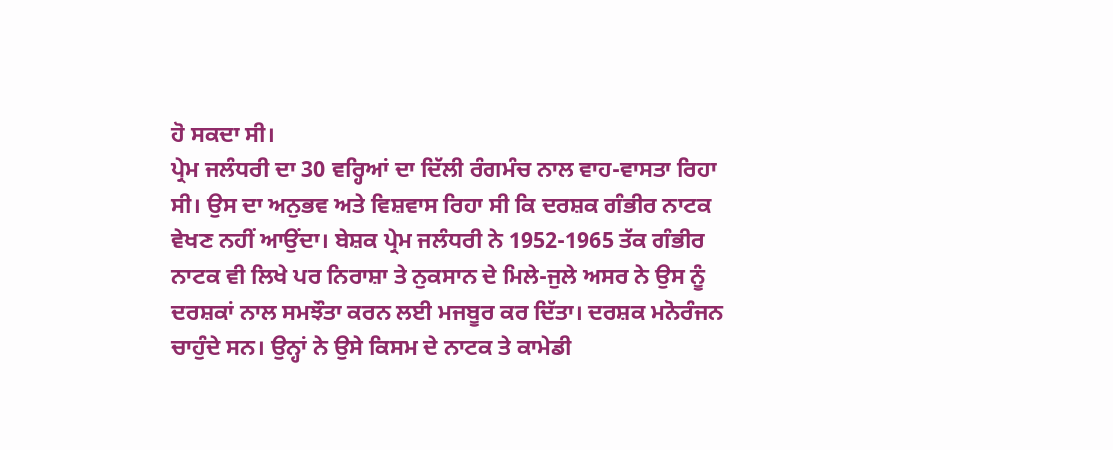ਹੋ ਸਕਦਾ ਸੀ।
ਪ੍ਰੇਮ ਜਲੰਧਰੀ ਦਾ 30 ਵਰ੍ਹਿਆਂ ਦਾ ਦਿੱਲੀ ਰੰਗਮੰਚ ਨਾਲ ਵਾਹ-ਵਾਸਤਾ ਰਿਹਾ ਸੀ। ਉਸ ਦਾ ਅਨੁਭਵ ਅਤੇ ਵਿਸ਼ਵਾਸ ਰਿਹਾ ਸੀ ਕਿ ਦਰਸ਼ਕ ਗੰਭੀਰ ਨਾਟਕ ਵੇਖਣ ਨਹੀਂ ਆਉਂਦਾ। ਬੇਸ਼ਕ ਪ੍ਰੇਮ ਜਲੰਧਰੀ ਨੇ 1952-1965 ਤੱਕ ਗੰਭੀਰ ਨਾਟਕ ਵੀ ਲਿਖੇ ਪਰ ਨਿਰਾਸ਼ਾ ਤੇ ਨੁਕਸਾਨ ਦੇ ਮਿਲੇ-ਜੁਲੇ ਅਸਰ ਨੇ ਉਸ ਨੂੰ ਦਰਸ਼ਕਾਂ ਨਾਲ ਸਮਝੌਤਾ ਕਰਨ ਲਈ ਮਜਬੂਰ ਕਰ ਦਿੱਤਾ। ਦਰਸ਼ਕ ਮਨੋਰੰਜਨ ਚਾਹੁੰਦੇ ਸਨ। ਉਨ੍ਹਾਂ ਨੇ ਉਸੇ ਕਿਸਮ ਦੇ ਨਾਟਕ ਤੇ ਕਾਮੇਡੀ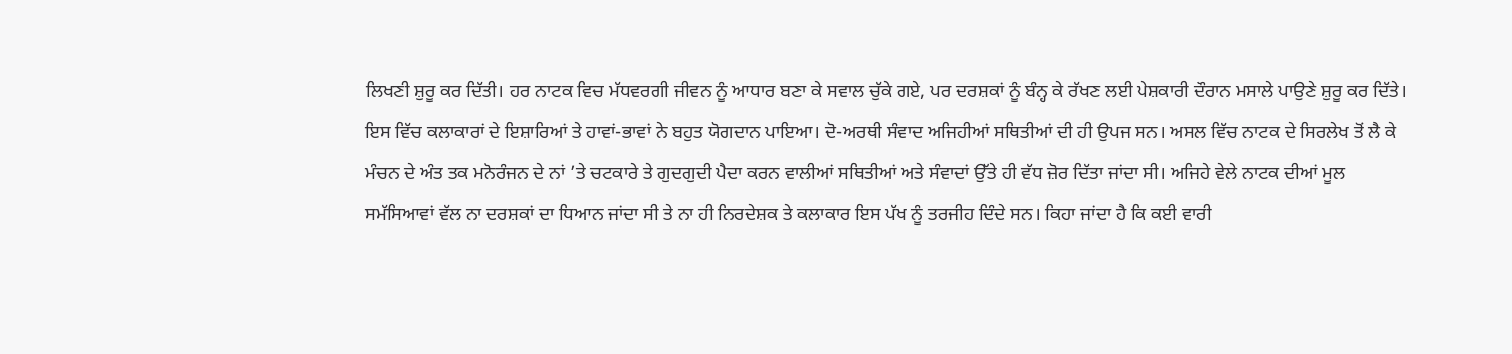ਲਿਖਣੀ ਸ਼ੁਰੂ ਕਰ ਦਿੱਤੀ। ਹਰ ਨਾਟਕ ਵਿਚ ਮੱਧਵਰਗੀ ਜੀਵਨ ਨੂੰ ਆਧਾਰ ਬਣਾ ਕੇ ਸਵਾਲ ਚੁੱਕੇ ਗਏ, ਪਰ ਦਰਸ਼ਕਾਂ ਨੂੰ ਬੰਨ੍ਹ ਕੇ ਰੱਖਣ ਲਈ ਪੇਸ਼ਕਾਰੀ ਦੌਰਾਨ ਮਸਾਲੇ ਪਾਉਣੇ ਸ਼ੁਰੂ ਕਰ ਦਿੱਤੇ। ਇਸ ਵਿੱਚ ਕਲਾਕਾਰਾਂ ਦੇ ਇਸ਼ਾਰਿਆਂ ਤੇ ਹਾਵਾਂ-ਭਾਵਾਂ ਨੇ ਬਹੁਤ ਯੋਗਦਾਨ ਪਾਇਆ। ਦੋ-ਅਰਥੀ ਸੰਵਾਦ ਅਜਿਹੀਆਂ ਸਥਿਤੀਆਂ ਦੀ ਹੀ ਉਪਜ ਸਨ। ਅਸਲ ਵਿੱਚ ਨਾਟਕ ਦੇ ਸਿਰਲੇਖ ਤੋਂ ਲੈ ਕੇ ਮੰਚਨ ਦੇ ਅੰਤ ਤਕ ਮਨੋਰੰਜਨ ਦੇ ਨਾਂ ’ਤੇ ਚਟਕਾਰੇ ਤੇ ਗੁਦਗੁਦੀ ਪੈਦਾ ਕਰਨ ਵਾਲੀਆਂ ਸਥਿਤੀਆਂ ਅਤੇ ਸੰਵਾਦਾਂ ਉੱਤੇ ਹੀ ਵੱਧ ਜ਼ੋਰ ਦਿੱਤਾ ਜਾਂਦਾ ਸੀ। ਅਜਿਹੇ ਵੇਲੇ ਨਾਟਕ ਦੀਆਂ ਮੂਲ ਸਮੱਸਿਆਵਾਂ ਵੱਲ ਨਾ ਦਰਸ਼ਕਾਂ ਦਾ ਧਿਆਨ ਜਾਂਦਾ ਸੀ ਤੇ ਨਾ ਹੀ ਨਿਰਦੇਸ਼ਕ ਤੇ ਕਲਾਕਾਰ ਇਸ ਪੱਖ ਨੂੰ ਤਰਜੀਹ ਦਿੰਦੇ ਸਨ। ਕਿਹਾ ਜਾਂਦਾ ਹੈ ਕਿ ਕਈ ਵਾਰੀ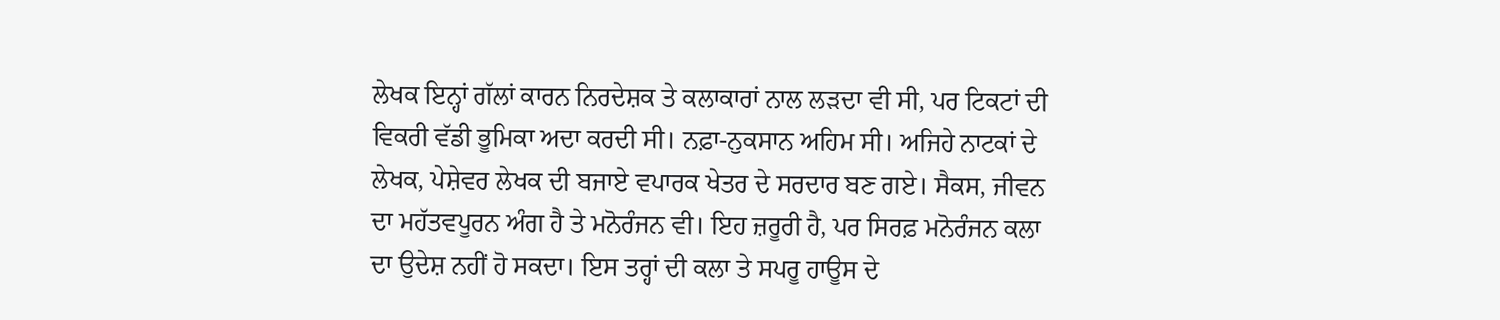ਲੇਖਕ ਇਨ੍ਹਾਂ ਗੱਲਾਂ ਕਾਰਨ ਨਿਰਦੇਸ਼ਕ ਤੇ ਕਲਾਕਾਰਾਂ ਨਾਲ ਲੜਦਾ ਵੀ ਸੀ, ਪਰ ਟਿਕਟਾਂ ਦੀ ਵਿਕਰੀ ਵੱਡੀ ਭੂਮਿਕਾ ਅਦਾ ਕਰਦੀ ਸੀ। ਨਫ਼ਾ-ਨੁਕਸਾਨ ਅਹਿਮ ਸੀ। ਅਜਿਹੇ ਨਾਟਕਾਂ ਦੇ ਲੇਖਕ, ਪੇਸ਼ੇਵਰ ਲੇਖਕ ਦੀ ਬਜਾਏ ਵਪਾਰਕ ਖੇਤਰ ਦੇ ਸਰਦਾਰ ਬਣ ਗਏ। ਸੈਕਸ, ਜੀਵਨ ਦਾ ਮਹੱਤਵਪੂਰਨ ਅੰਗ ਹੈ ਤੇ ਮਨੋਰੰਜਨ ਵੀ। ਇਹ ਜ਼ਰੂਰੀ ਹੈ, ਪਰ ਸਿਰਫ਼ ਮਨੋਰੰਜਨ ਕਲਾ ਦਾ ਉਦੇਸ਼ ਨਹੀਂ ਹੋ ਸਕਦਾ। ਇਸ ਤਰ੍ਹਾਂ ਦੀ ਕਲਾ ਤੇ ਸਪਰੂ ਹਾਊਸ ਦੇ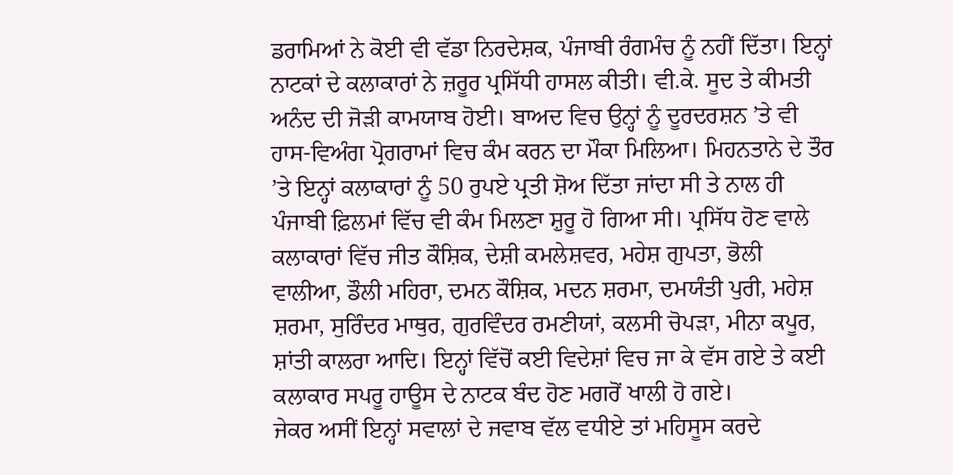ਡਰਾਮਿਆਂ ਨੇ ਕੋਈ ਵੀ ਵੱਡਾ ਨਿਰਦੇਸ਼ਕ, ਪੰਜਾਬੀ ਰੰਗਮੰਚ ਨੂੰ ਨਹੀਂ ਦਿੱਤਾ। ਇਨ੍ਹਾਂ ਨਾਟਕਾਂ ਦੇ ਕਲਾਕਾਰਾਂ ਨੇ ਜ਼ਰੂਰ ਪ੍ਰਸਿੱਧੀ ਹਾਸਲ ਕੀਤੀ। ਵੀ.ਕੇ. ਸੂਦ ਤੇ ਕੀਮਤੀ ਅਨੰਦ ਦੀ ਜੋੜੀ ਕਾਮਯਾਬ ਹੋਈ। ਬਾਅਦ ਵਿਚ ਉਨ੍ਹਾਂ ਨੂੰ ਦੂਰਦਰਸ਼ਨ ’ਤੇ ਵੀ ਹਾਸ-ਵਿਅੰਗ ਪ੍ਰੋਗਰਾਮਾਂ ਵਿਚ ਕੰਮ ਕਰਨ ਦਾ ਮੌਕਾ ਮਿਲਿਆ। ਮਿਹਨਤਾਨੇ ਦੇ ਤੌਰ ’ਤੇ ਇਨ੍ਹਾਂ ਕਲਾਕਾਰਾਂ ਨੂੰ 50 ਰੁਪਏ ਪ੍ਰਤੀ ਸ਼ੋਅ ਦਿੱਤਾ ਜਾਂਦਾ ਸੀ ਤੇ ਨਾਲ ਹੀ ਪੰਜਾਬੀ ਫ਼ਿਲਮਾਂ ਵਿੱਚ ਵੀ ਕੰਮ ਮਿਲਣਾ ਸ਼ੁਰੂ ਹੋ ਗਿਆ ਸੀ। ਪ੍ਰਸਿੱਧ ਹੋਣ ਵਾਲੇ ਕਲਾਕਾਰਾਂ ਵਿੱਚ ਜੀਤ ਕੌਸ਼ਿਕ, ਦੇਸ਼ੀ ਕਮਲੇਸ਼ਵਰ, ਮਹੇਸ਼ ਗੁਪਤਾ, ਭੋਲੀ ਵਾਲੀਆ, ਡੌਲੀ ਮਹਿਰਾ, ਦਮਨ ਕੌਸ਼ਿਕ, ਮਦਨ ਸ਼ਰਮਾ, ਦਮਯੰਤੀ ਪੁਰੀ, ਮਹੇਸ਼ ਸ਼ਰਮਾ, ਸੁਰਿੰਦਰ ਮਾਥੁਰ, ਗੁਰਵਿੰਦਰ ਰਮਣੀਯਾਂ, ਕਲਸੀ ਚੋਪੜਾ, ਮੀਨਾ ਕਪੂਰ, ਸ਼ਾਂਤੀ ਕਾਲਰਾ ਆਦਿ। ਇਨ੍ਹਾਂ ਵਿੱਚੋਂ ਕਈ ਵਿਦੇਸ਼ਾਂ ਵਿਚ ਜਾ ਕੇ ਵੱਸ ਗਏ ਤੇ ਕਈ ਕਲਾਕਾਰ ਸਪਰੂ ਹਾਊਸ ਦੇ ਨਾਟਕ ਬੰਦ ਹੋਣ ਮਗਰੋਂ ਖਾਲੀ ਹੋ ਗਏ।
ਜੇਕਰ ਅਸੀਂ ਇਨ੍ਹਾਂ ਸਵਾਲਾਂ ਦੇ ਜਵਾਬ ਵੱਲ ਵਧੀਏ ਤਾਂ ਮਹਿਸੂਸ ਕਰਦੇ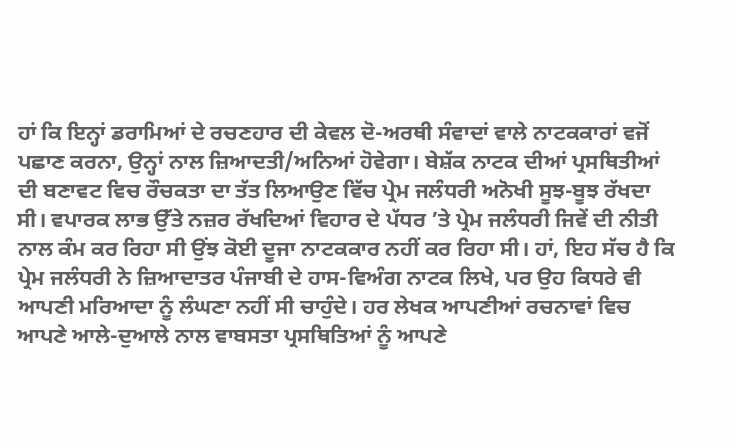ਹਾਂ ਕਿ ਇਨ੍ਹਾਂ ਡਰਾਮਿਆਂ ਦੇ ਰਚਣਹਾਰ ਦੀ ਕੇਵਲ ਦੋ-ਅਰਥੀ ਸੰਵਾਦਾਂ ਵਾਲੇ ਨਾਟਕਕਾਰਾਂ ਵਜੋਂ ਪਛਾਣ ਕਰਨਾ, ਉਨ੍ਹਾਂ ਨਾਲ ਜ਼ਿਆਦਤੀ/ਅਨਿਆਂ ਹੋਵੇਗਾ। ਬੇਸ਼ੱਕ ਨਾਟਕ ਦੀਆਂ ਪ੍ਰਸਥਿਤੀਆਂ ਦੀ ਬਣਾਵਟ ਵਿਚ ਰੌਚਕਤਾ ਦਾ ਤੱਤ ਲਿਆਉਣ ਵਿੱਚ ਪ੍ਰੇਮ ਜਲੰਧਰੀ ਅਨੋਖੀ ਸੂਝ-ਬੂਝ ਰੱਖਦਾ ਸੀ। ਵਪਾਰਕ ਲਾਭ ਉੱਤੇ ਨਜ਼ਰ ਰੱਖਦਿਆਂ ਵਿਹਾਰ ਦੇ ਪੱਧਰ ’ਤੇ ਪ੍ਰੇਮ ਜਲੰਧਰੀ ਜਿਵੇਂ ਦੀ ਨੀਤੀ ਨਾਲ ਕੰਮ ਕਰ ਰਿਹਾ ਸੀ ਉਂਝ ਕੋਈ ਦੂਜਾ ਨਾਟਕਕਾਰ ਨਹੀਂ ਕਰ ਰਿਹਾ ਸੀ। ਹਾਂ, ਇਹ ਸੱਚ ਹੈ ਕਿ ਪ੍ਰੇਮ ਜਲੰਧਰੀ ਨੇ ਜ਼ਿਆਦਾਤਰ ਪੰਜਾਬੀ ਦੇ ਹਾਸ-ਵਿਅੰਗ ਨਾਟਕ ਲਿਖੇ, ਪਰ ਉਹ ਕਿਧਰੇ ਵੀ ਆਪਣੀ ਮਰਿਆਦਾ ਨੂੰ ਲੰਘਣਾ ਨਹੀਂ ਸੀ ਚਾਹੁੰਦੇ। ਹਰ ਲੇਖਕ ਆਪਣੀਆਂ ਰਚਨਾਵਾਂ ਵਿਚ ਆਪਣੇ ਆਲੇ-ਦੁਆਲੇ ਨਾਲ ਵਾਬਸਤਾ ਪ੍ਰਸਥਿਤਿਆਂ ਨੂੰ ਆਪਣੇ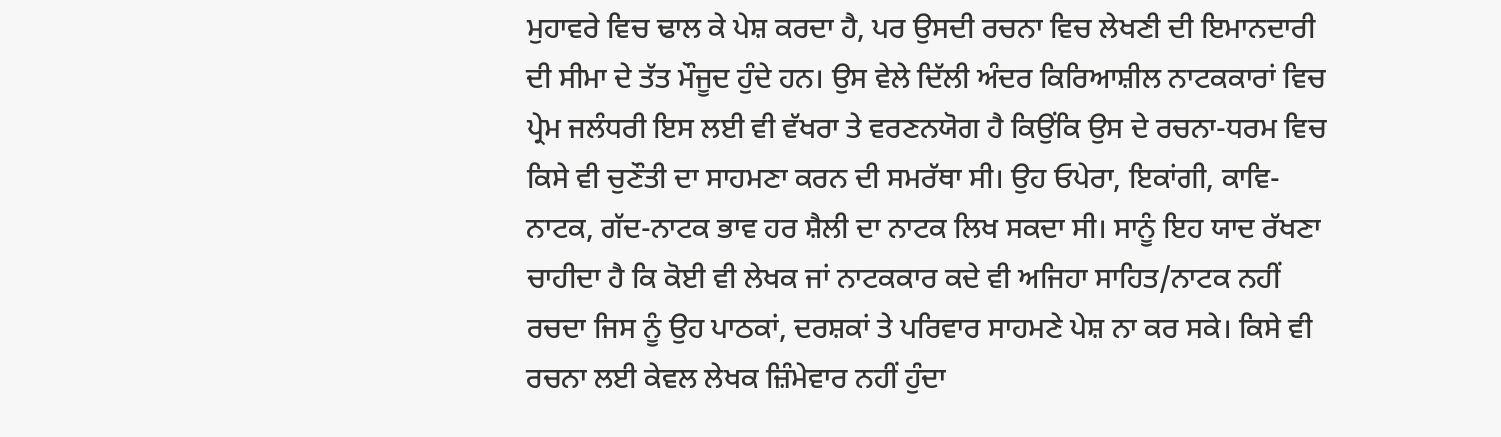ਮੁਹਾਵਰੇ ਵਿਚ ਢਾਲ ਕੇ ਪੇਸ਼ ਕਰਦਾ ਹੈ, ਪਰ ਉਸਦੀ ਰਚਨਾ ਵਿਚ ਲੇਖਣੀ ਦੀ ਇਮਾਨਦਾਰੀ ਦੀ ਸੀਮਾ ਦੇ ਤੱਤ ਮੌਜੂਦ ਹੁੰਦੇ ਹਨ। ਉਸ ਵੇਲੇ ਦਿੱਲੀ ਅੰਦਰ ਕਿਰਿਆਸ਼ੀਲ ਨਾਟਕਕਾਰਾਂ ਵਿਚ ਪ੍ਰੇਮ ਜਲੰਧਰੀ ਇਸ ਲਈ ਵੀ ਵੱਖਰਾ ਤੇ ਵਰਣਨਯੋਗ ਹੈ ਕਿਉਂਕਿ ਉਸ ਦੇ ਰਚਨਾ-ਧਰਮ ਵਿਚ ਕਿਸੇ ਵੀ ਚੁਣੌਤੀ ਦਾ ਸਾਹਮਣਾ ਕਰਨ ਦੀ ਸਮਰੱਥਾ ਸੀ। ਉਹ ਓਪੇਰਾ, ਇਕਾਂਗੀ, ਕਾਵਿ-ਨਾਟਕ, ਗੱਦ-ਨਾਟਕ ਭਾਵ ਹਰ ਸ਼ੈਲੀ ਦਾ ਨਾਟਕ ਲਿਖ ਸਕਦਾ ਸੀ। ਸਾਨੂੰ ਇਹ ਯਾਦ ਰੱਖਣਾ ਚਾਹੀਦਾ ਹੈ ਕਿ ਕੋਈ ਵੀ ਲੇਖਕ ਜਾਂ ਨਾਟਕਕਾਰ ਕਦੇ ਵੀ ਅਜਿਹਾ ਸਾਹਿਤ/ਨਾਟਕ ਨਹੀਂ ਰਚਦਾ ਜਿਸ ਨੂੰ ਉਹ ਪਾਠਕਾਂ, ਦਰਸ਼ਕਾਂ ਤੇ ਪਰਿਵਾਰ ਸਾਹਮਣੇ ਪੇਸ਼ ਨਾ ਕਰ ਸਕੇ। ਕਿਸੇ ਵੀ ਰਚਨਾ ਲਈ ਕੇਵਲ ਲੇਖਕ ਜ਼ਿੰਮੇਵਾਰ ਨਹੀਂ ਹੁੰਦਾ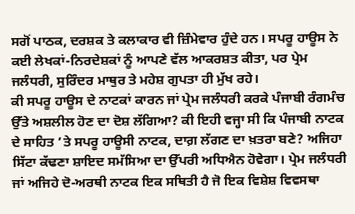ਸਗੋਂ ਪਾਠਕ, ਦਰਸ਼ਕ ਤੇ ਕਲਾਕਾਰ ਵੀ ਜ਼ਿੰਮੇਵਾਰ ਹੁੰਦੇ ਹਨ। ਸਪਰੂ ਹਾਊਸ ਨੇ ਕਈ ਲੇਖਕਾਂ-ਨਿਰਦੇਸ਼ਕਾਂ ਨੂੰ ਆਪਣੇ ਵੱਲ ਆਕਰਸ਼ਤ ਕੀਤਾ, ਪਰ ਪ੍ਰੇਮ ਜਲੰਧਰੀ, ਸੁਰਿੰਦਰ ਮਾਥੁਰ ਤੇ ਮਹੇਸ਼ ਗੁਪਤਾ ਹੀ ਮੁੱਖ ਰਹੇ।
ਕੀ ਸਪਰੂ ਹਾਊਸ ਦੇ ਨਾਟਕਾਂ ਕਾਰਨ ਜਾਂ ਪ੍ਰੇਮ ਜਲੰਧਰੀ ਕਰਕੇ ਪੰਜਾਬੀ ਰੰਗਮੰਚ ਉੱਤੇ ਅਸ਼ਲੀਲ ਹੋਣ ਦਾ ਦੋਸ਼ ਲੱਗਿਆ? ਕੀ ਇਹੀ ਵਜ੍ਹਾ ਸੀ ਕਿ ਪੰਜਾਬੀ ਨਾਟਕ ਦੇ ਸਾਹਿਤ ’ਤੇ ਸਪਰੂ ਹਾਊਸੀ ਨਾਟਕ, ਦਾਗ਼ ਲੱਗਣ ਦਾ ਖ਼ਤਰਾ ਬਣੇ? ਅਜਿਹਾ ਸਿੱਟਾ ਕੱਢਣਾ ਸ਼ਾਇਦ ਸਮੱਸਿਆ ਦਾ ਉੱਪਰੀ ਅਧਿਐਨ ਹੋਵੇਗਾ। ਪ੍ਰੇਮ ਜਲੰਧਰੀ ਜਾਂ ਅਜਿਹੇ ਦੋ-ਅਰਥੀ ਨਾਟਕ ਇਕ ਸਥਿਤੀ ਹੈ ਜੋ ਇਕ ਵਿਸ਼ੇਸ਼ ਵਿਵਸਥਾ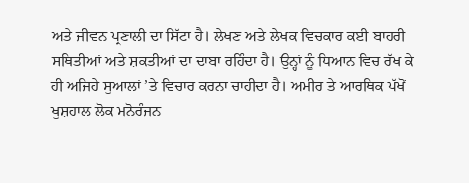ਅਤੇ ਜੀਵਨ ਪ੍ਰਣਾਲੀ ਦਾ ਸਿੱਟਾ ਹੈ। ਲੇਖਣ ਅਤੇ ਲੇਖਕ ਵਿਚਕਾਰ ਕਈ ਬਾਹਰੀ ਸਥਿਤੀਆਂ ਅਤੇ ਸ਼ਕਤੀਆਂ ਦਾ ਦਾਬਾ ਰਹਿੰਦਾ ਹੈ। ਉਨ੍ਹਾਂ ਨੂੰ ਧਿਆਨ ਵਿਚ ਰੱਖ ਕੇ ਹੀ ਅਜਿਹੇ ਸੁਆਲਾਂ ’ਤੇ ਵਿਚਾਰ ਕਰਨਾ ਚਾਹੀਦਾ ਹੈ। ਅਮੀਰ ਤੇ ਆਰਥਿਕ ਪੱਖੋਂ ਖੁਸ਼ਹਾਲ ਲੋਕ ਮਨੋਰੰਜਨ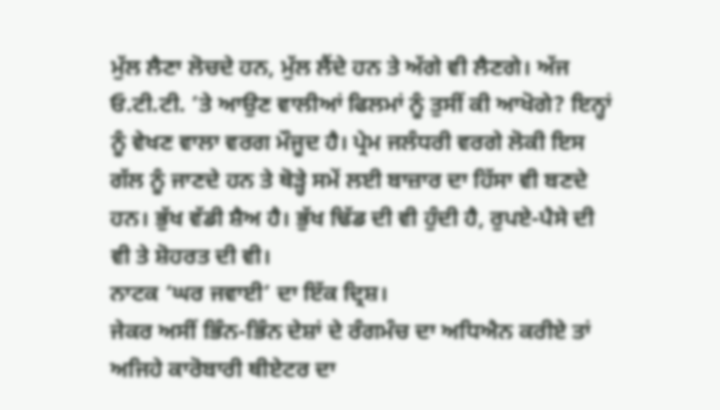ਮੁੱਲ ਲੈਣਾ ਲੋਚਦੇ ਹਨ, ਮੁੱਲ ਲੈਂਦੇ ਹਨ ਤੇ ਅੱਗੇ ਵੀ ਲੈਣਗੇ। ਅੱਜ ਓ.ਟੀ.ਟੀ. ’ਤੇ ਆਉਣ ਵਾਲੀਆਂ ਫਿਲਮਾਂ ਨੂੰ ਤੁਸੀਂ ਕੀ ਆਖੋਗੇ? ਇਨ੍ਹਾਂ ਨੂੰ ਵੇਖਣ ਵਾਲਾ ਵਰਗ ਮੌਜੂਦ ਹੈ। ਪ੍ਰੇਮ ਜਲੰਧਰੀ ਵਰਗੇ ਲੋਕੀ ਇਸ ਗੱਲ ਨੂੰ ਜਾਣਦੇ ਹਨ ਤੇ ਥੋੜ੍ਹੇ ਸਮੇਂ ਲਈ ਬਾਜ਼ਾਰ ਦਾ ਹਿੱਸਾ ਵੀ ਬਣਦੇ ਹਨ। ਭੁੱਖ ਵੱਡੀ ਸ਼ੈਅ ਹੈ। ਭੁੱਖ ਢਿੱਡ ਦੀ ਵੀ ਹੁੰਦੀ ਹੈ, ਰੁਪਏ-ਪੈਸੇ ਦੀ ਵੀ ਤੇ ਸ਼ੋਹਰਤ ਦੀ ਵੀ।
ਨਾਟਕ ‘ਘਰ ਜਵਾਈ’ ਦਾ ਇੱਕ ਦ੍ਰਿਸ਼।
ਜੇਕਰ ਅਸੀਂ ਭਿੰਨ-ਭਿੰਨ ਦੇਸ਼ਾਂ ਦੇ ਰੰਗਮੰਚ ਦਾ ਅਧਿਐਨ ਕਰੀਏ ਤਾਂ ਅਜਿਹੇ ਕਾਰੋਬਾਰੀ ਥੀਏਟਰ ਦਾ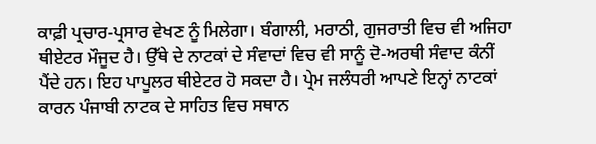ਕਾਫ਼ੀ ਪ੍ਰਚਾਰ-ਪ੍ਰਸਾਰ ਵੇਖਣ ਨੂੰ ਮਿਲੇਗਾ। ਬੰਗਾਲੀ, ਮਰਾਠੀ, ਗੁਜਰਾਤੀ ਵਿਚ ਵੀ ਅਜਿਹਾ ਥੀਏਟਰ ਮੌਜੂਦ ਹੈ। ਉੱਥੇ ਦੇ ਨਾਟਕਾਂ ਦੇ ਸੰਵਾਦਾਂ ਵਿਚ ਵੀ ਸਾਨੂੰ ਦੋ-ਅਰਥੀ ਸੰਵਾਦ ਕੰਨੀਂ ਪੈਂਦੇ ਹਨ। ਇਹ ਪਾਪੂਲਰ ਥੀਏਟਰ ਹੋ ਸਕਦਾ ਹੈ। ਪ੍ਰੇਮ ਜਲੰਧਰੀ ਆਪਣੇ ਇਨ੍ਹਾਂ ਨਾਟਕਾਂ ਕਾਰਨ ਪੰਜਾਬੀ ਨਾਟਕ ਦੇ ਸਾਹਿਤ ਵਿਚ ਸਥਾਨ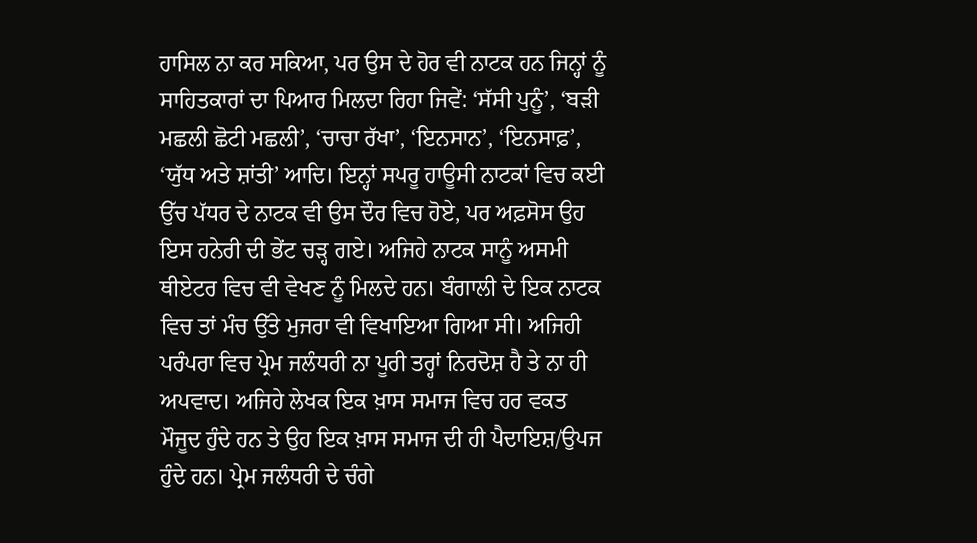ਹਾਸਿਲ ਨਾ ਕਰ ਸਕਿਆ, ਪਰ ਉਸ ਦੇ ਹੋਰ ਵੀ ਨਾਟਕ ਹਨ ਜਿਨ੍ਹਾਂ ਨੂੰ ਸਾਹਿਤਕਾਰਾਂ ਦਾ ਪਿਆਰ ਮਿਲਦਾ ਰਿਹਾ ਜਿਵੇਂ: ‘ਸੱਸੀ ਪੁਨੂੰ’, ‘ਬੜੀ ਮਛਲੀ ਛੋਟੀ ਮਛਲੀ’, ‘ਚਾਚਾ ਰੱਖਾ’, ‘ਇਨਸਾਨ’, ‘ਇਨਸਾਫ਼’, ‘ਯੁੱਧ ਅਤੇ ਸ਼ਾਂਤੀ’ ਆਦਿ। ਇਨ੍ਹਾਂ ਸਪਰੂ ਹਾਊਸੀ ਨਾਟਕਾਂ ਵਿਚ ਕਈ ਉੱਚ ਪੱਧਰ ਦੇ ਨਾਟਕ ਵੀ ਉਸ ਦੌਰ ਵਿਚ ਹੋਏ, ਪਰ ਅਫ਼ਸੋਸ ਉਹ ਇਸ ਹਨੇਰੀ ਦੀ ਭੇਂਟ ਚੜ੍ਹ ਗਏ। ਅਜਿਹੇ ਨਾਟਕ ਸਾਨੂੰ ਅਸਮੀ ਥੀਏਟਰ ਵਿਚ ਵੀ ਵੇਖਣ ਨੂੰ ਮਿਲਦੇ ਹਨ। ਬੰਗਾਲੀ ਦੇ ਇਕ ਨਾਟਕ ਵਿਚ ਤਾਂ ਮੰਚ ਉੱਤੇ ਮੁਜਰਾ ਵੀ ਵਿਖਾਇਆ ਗਿਆ ਸੀ। ਅਜਿਹੀ ਪਰੰਪਰਾ ਵਿਚ ਪ੍ਰੇਮ ਜਲੰਧਰੀ ਨਾ ਪੂਰੀ ਤਰ੍ਹਾਂ ਨਿਰਦੋਸ਼ ਹੈ ਤੇ ਨਾ ਹੀ ਅਪਵਾਦ। ਅਜਿਹੇ ਲੇਖਕ ਇਕ ਖ਼ਾਸ ਸਮਾਜ ਵਿਚ ਹਰ ਵਕਤ ਮੌਜੂਦ ਹੁੰਦੇ ਹਨ ਤੇ ਉਹ ਇਕ ਖ਼ਾਸ ਸਮਾਜ ਦੀ ਹੀ ਪੈਦਾਇਸ਼/ਉਪਜ ਹੁੰਦੇ ਹਨ। ਪ੍ਰੇਮ ਜਲੰਧਰੀ ਦੇ ਚੰਗੇ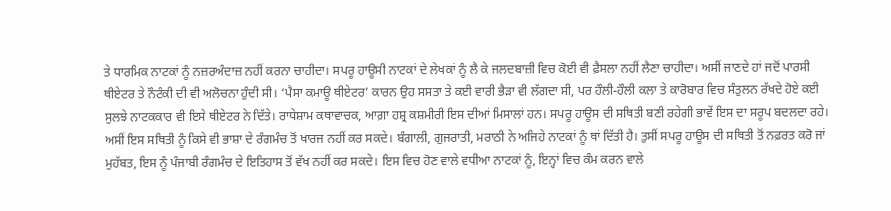ਤੇ ਧਾਰਮਿਕ ਨਾਟਕਾਂ ਨੂੰ ਨਜ਼ਰਅੰਦਾਜ਼ ਨਹੀਂ ਕਰਨਾ ਚਾਹੀਦਾ। ਸਪਰੂ ਹਾਊਸੀ ਨਾਟਕਾਂ ਦੇ ਲੇਖਕਾਂ ਨੂੰ ਲੈ ਕੇ ਜਲਦਬਾਜ਼ੀ ਵਿਚ ਕੋਈ ਵੀ ਫ਼ੈਸਲਾ ਨਹੀਂ ਲੈਣਾ ਚਾਹੀਦਾ। ਅਸੀਂ ਜਾਣਦੇ ਹਾਂ ਜਦੋਂ ਪਾਰਸੀ ਥੀਏਟਰ ਤੇ ਨੌਟੰਕੀ ਦੀ ਵੀ ਅਲੋਚਨਾ ਹੁੰਦੀ ਸੀ। ‘ਪੈਸਾ ਕਮਾਊ ਥੀਏਟਰ’ ਕਾਰਨ ਉਹ ਸਸਤਾ ਤੇ ਕਈ ਵਾਰੀ ਭੈੜਾ ਵੀ ਲੱਗਦਾ ਸੀ, ਪਰ ਹੌਲੀ-ਹੌਲੀ ਕਲਾ ਤੇ ਕਾਰੋਬਾਰ ਵਿਚ ਸੰਤੁਲਨ ਰੱਖਦੇ ਹੋਏ ਕਈ ਸੁਲਝੇ ਨਾਟਕਕਾਰ ਵੀ ਇਸੇ ਥੀਏਟਰ ਨੇ ਦਿੱਤੇ। ਰਾਧੇਸ਼ਾਮ ਕਥਾਵਾਚਕ, ਆਗ਼ਾ ਹਸ਼੍ਰ ਕਸ਼ਮੀਰੀ ਇਸ ਦੀਆਂ ਮਿਸਾਲਾਂ ਹਨ। ਸਪਰੂ ਹਾਊਸ ਦੀ ਸਥਿਤੀ ਬਣੀ ਰਹੇਗੀ ਭਾਵੇਂ ਇਸ ਦਾ ਸਰੂਪ ਬਦਲਦਾ ਰਹੇ। ਅਸੀਂ ਇਸ ਸਥਿਤੀ ਨੂੰ ਕਿਸੇ ਵੀ ਭਾਸ਼ਾ ਦੇ ਰੰਗਮੰਚ ਤੋਂ ਖਾਰਜ ਨਹੀਂ ਕਰ ਸਕਦੇ। ਬੰਗਾਲੀ, ਗੁਜਰਾਤੀ, ਮਰਾਠੀ ਨੇ ਅਜਿਹੇ ਨਾਟਕਾਂ ਨੂੰ ਥਾਂ ਦਿੱਤੀ ਹੈ। ਤੁਸੀਂ ਸਪਰੂ ਹਾਊਸ ਦੀ ਸਥਿਤੀ ਤੋਂ ਨਫ਼ਰਤ ਕਰੋ ਜਾਂ ਮੁਹੱਬਤ, ਇਸ ਨੂੰ ਪੰਜਾਬੀ ਰੰਗਮੰਚ ਦੇ ਇਤਿਹਾਸ ਤੋਂ ਵੱਖ ਨਹੀਂ ਕਰ ਸਕਦੇ। ਇਸ ਵਿਚ ਹੋਣ ਵਾਲੇ ਵਧੀਆ ਨਾਟਕਾਂ ਨੂੰ, ਇਨ੍ਹਾਂ ਵਿਚ ਕੰਮ ਕਰਨ ਵਾਲੇ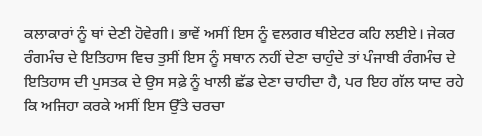ਕਲਾਕਾਰਾਂ ਨੂੰ ਥਾਂ ਦੇਣੀ ਹੋਵੇਗੀ। ਭਾਵੇਂ ਅਸੀਂ ਇਸ ਨੂੰ ਵਲਗਰ ਥੀਏਟਰ ਕਹਿ ਲਈਏ। ਜੇਕਰ ਰੰਗਮੰਚ ਦੇ ਇਤਿਹਾਸ ਵਿਚ ਤੁਸੀਂ ਇਸ ਨੂੰ ਸਥਾਨ ਨਹੀਂ ਦੇਣਾ ਚਾਹੁੰਦੇ ਤਾਂ ਪੰਜਾਬੀ ਰੰਗਮੰਚ ਦੇ ਇਤਿਹਾਸ ਦੀ ਪੁਸਤਕ ਦੇ ਉਸ ਸਫ਼ੇ ਨੂੰ ਖਾਲੀ ਛੱਡ ਦੇਣਾ ਚਾਹੀਦਾ ਹੈ, ਪਰ ਇਹ ਗੱਲ ਯਾਦ ਰਹੇ ਕਿ ਅਜਿਹਾ ਕਰਕੇ ਅਸੀਂ ਇਸ ਉੱਤੇ ਚਰਚਾ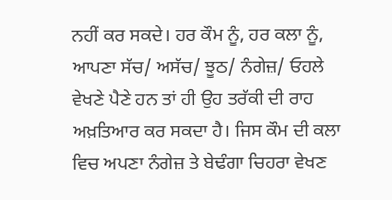ਨਹੀਂ ਕਰ ਸਕਦੇ। ਹਰ ਕੌਮ ਨੂੰ, ਹਰ ਕਲਾ ਨੂੰ, ਆਪਣਾ ਸੱਚ/ ਅਸੱਚ/ ਝੂਠ/ ਨੰਗੇਜ਼/ ਓਹਲੇ ਵੇਖਣੇ ਪੈਣੇ ਹਨ ਤਾਂ ਹੀ ਉਹ ਤਰੱਕੀ ਦੀ ਰਾਹ ਅਖ਼ਤਿਆਰ ਕਰ ਸਕਦਾ ਹੈ। ਜਿਸ ਕੌਮ ਦੀ ਕਲਾ ਵਿਚ ਅਪਣਾ ਨੰਗੇਜ਼ ਤੇ ਬੇਢੰਗਾ ਚਿਹਰਾ ਵੇਖਣ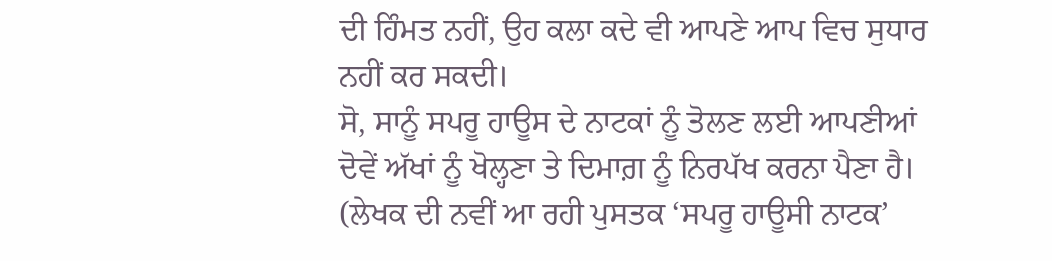ਦੀ ਹਿੰਮਤ ਨਹੀਂ, ਉਹ ਕਲਾ ਕਦੇ ਵੀ ਆਪਣੇ ਆਪ ਵਿਚ ਸੁਧਾਰ ਨਹੀਂ ਕਰ ਸਕਦੀ।
ਸੋ, ਸਾਨੂੰ ਸਪਰੂ ਹਾਊਸ ਦੇ ਨਾਟਕਾਂ ਨੂੰ ਤੋਲਣ ਲਈ ਆਪਣੀਆਂ ਦੋਵੇਂ ਅੱਖਾਂ ਨੂੰ ਖੋਲ੍ਹਣਾ ਤੇ ਦਿਮਾਗ਼ ਨੂੰ ਨਿਰਪੱਖ ਕਰਨਾ ਪੈਣਾ ਹੈ।
(ਲੇਖਕ ਦੀ ਨਵੀਂ ਆ ਰਹੀ ਪੁਸਤਕ ‘ਸਪਰੂ ਹਾਊਸੀ ਨਾਟਕ’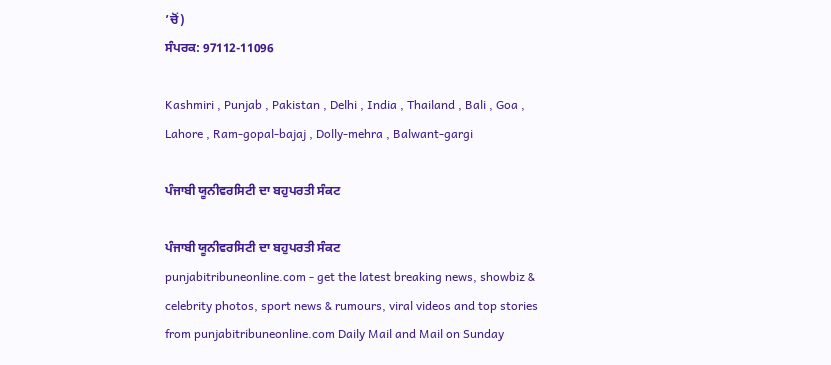’ਚੋਂ)
ਸੰਪਰਕ: 97112-11096

Kashmiri , Punjab , Pakistan , Delhi , India , Thailand , Bali , Goa , Lahore , Ram-gopal-bajaj , Dolly-mehra , Balwant-gargi

ਪੰਜਾਬੀ ਯੂਨੀਵਰਸਿਟੀ ਦਾ ਬਹੁਪਰਤੀ ਸੰਕਟ

ਪੰਜਾਬੀ ਯੂਨੀਵਰਸਿਟੀ ਦਾ ਬਹੁਪਰਤੀ ਸੰਕਟ
punjabitribuneonline.com - get the latest breaking news, showbiz & celebrity photos, sport news & rumours, viral videos and top stories from punjabitribuneonline.com Daily Mail and Mail on Sunday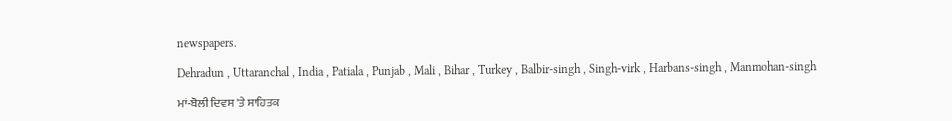newspapers.

Dehradun , Uttaranchal , India , Patiala , Punjab , Mali , Bihar , Turkey , Balbir-singh , Singh-virk , Harbans-singh , Manmohan-singh

ਮਾਂ-ਬੋਲੀ ਦਿਵਸ 'ਤੇ ਸਾਹਿਤਕ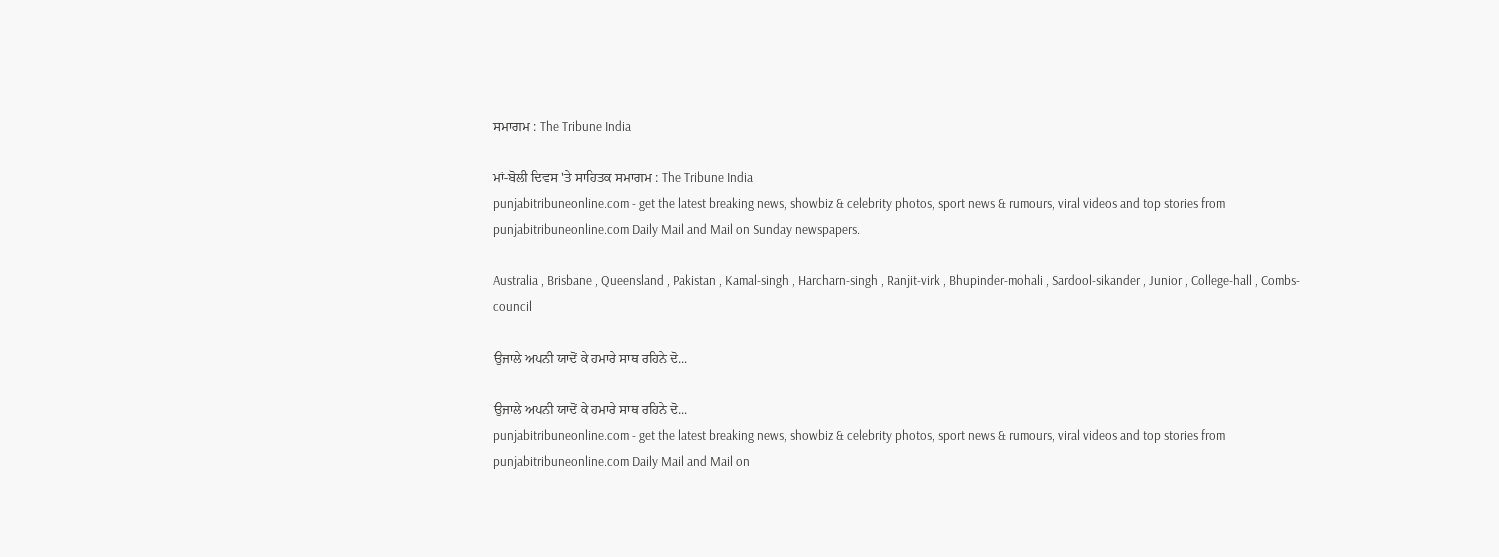ਸਮਾਗਮ : The Tribune India

ਮਾਂ-ਬੋਲੀ ਦਿਵਸ 'ਤੇ ਸਾਹਿਤਕ ਸਮਾਗਮ : The Tribune India
punjabitribuneonline.com - get the latest breaking news, showbiz & celebrity photos, sport news & rumours, viral videos and top stories from punjabitribuneonline.com Daily Mail and Mail on Sunday newspapers.

Australia , Brisbane , Queensland , Pakistan , Kamal-singh , Harcharn-singh , Ranjit-virk , Bhupinder-mohali , Sardool-sikander , Junior , College-hall , Combs-council

ਉਜਾਲੇ ਅਪਨੀ ਯਾਦੋਂ ਕੇ ਹਮਾਰੇ ਸਾਥ ਰਹਿਨੇ ਦੋ...

ਉਜਾਲੇ ਅਪਨੀ ਯਾਦੋਂ ਕੇ ਹਮਾਰੇ ਸਾਥ ਰਹਿਨੇ ਦੋ...
punjabitribuneonline.com - get the latest breaking news, showbiz & celebrity photos, sport news & rumours, viral videos and top stories from punjabitribuneonline.com Daily Mail and Mail on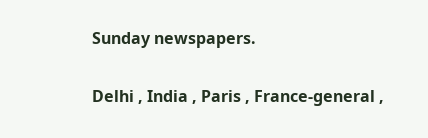Sunday newspapers.

Delhi , India , Paris , France-general ,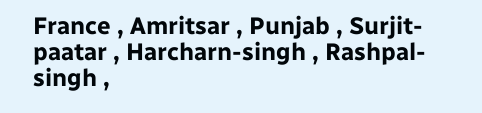France , Amritsar , Punjab , Surjit-paatar , Harcharn-singh , Rashpal-singh ,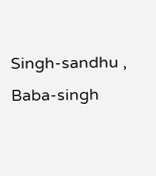Singh-sandhu , Baba-singh